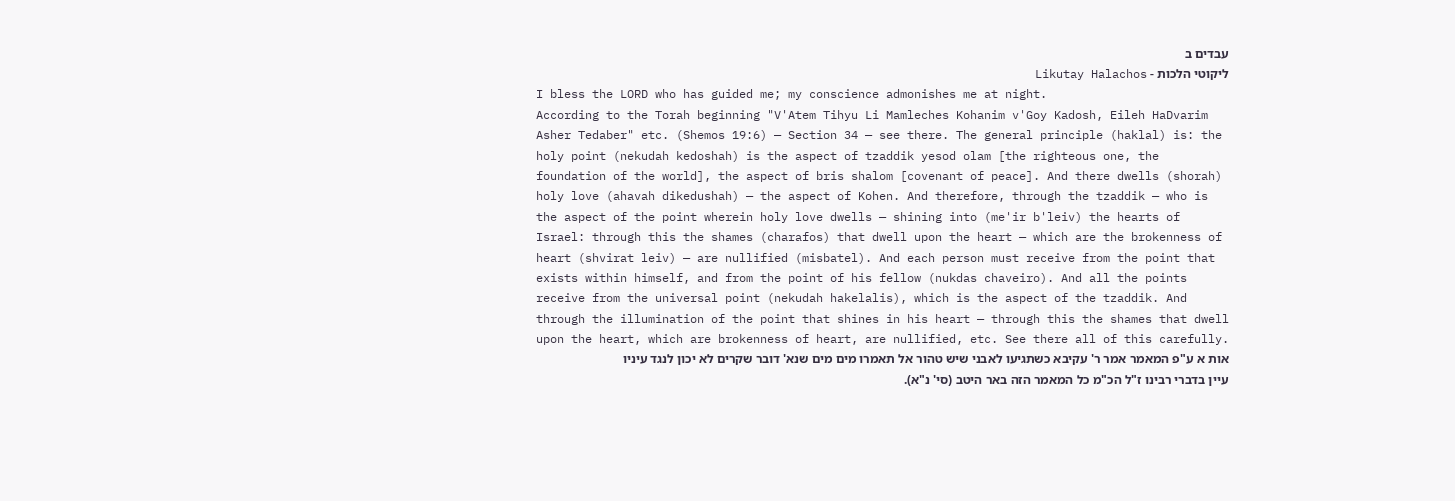עבדים ב
ליקוטי הלכות - Likutay Halachos
I bless the LORD who has guided me; my conscience admonishes me at night.
According to the Torah beginning "V'Atem Tihyu Li Mamleches Kohanim v'Goy Kadosh, Eileh HaDvarim Asher Tedaber" etc. (Shemos 19:6) — Section 34 — see there. The general principle (haklal) is: the holy point (nekudah kedoshah) is the aspect of tzaddik yesod olam [the righteous one, the foundation of the world], the aspect of bris shalom [covenant of peace]. And there dwells (shorah) holy love (ahavah dikedushah) — the aspect of Kohen. And therefore, through the tzaddik — who is the aspect of the point wherein holy love dwells — shining into (me'ir b'leiv) the hearts of Israel: through this the shames (charafos) that dwell upon the heart — which are the brokenness of heart (shvirat leiv) — are nullified (misbatel). And each person must receive from the point that exists within himself, and from the point of his fellow (nukdas chaveiro). And all the points receive from the universal point (nekudah hakelalis), which is the aspect of the tzaddik. And through the illumination of the point that shines in his heart — through this the shames that dwell upon the heart, which are brokenness of heart, are nullified, etc. See there all of this carefully.
אות א ע"פ המאמר אמר ר' עקיבא כשתגיעו לאבני שיש טהור אל תאמרו מים מים שנא' דובר שקרים לא יכון לנגד עיניו עיין בדברי רבינו ז"ל הכ"מ כל המאמר הזה באר היטב (סי' נ"א).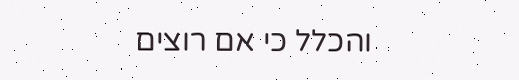והכלל כי אם רוצים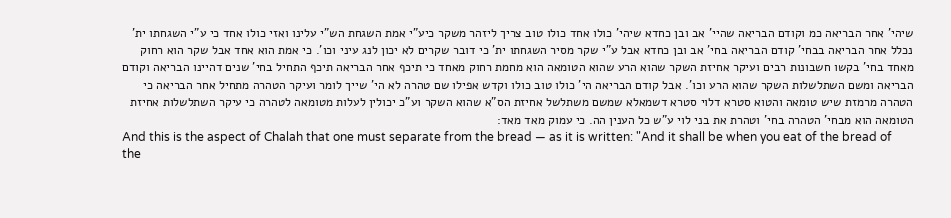שיהי' אחר הבריאה כמ וקודם הבריאה שהיי' אב ובן כחדא שיהי' כולו אחד כולו טוב צריך ליזהר משקר כיע"י אמת השגחת הש"י עלינו ואזי כולו אחד כי ע"י השגחתו ית' נכלל אחר הבריאה בבחי' קודם הבריאה בחי' אב ובן כחדא אבל ע"י שקר מסיר השגחתו ית' כי דובר שקרים לא יכון לנג עיני וכו'. כי אמת הוא אחד אבל שקר הוא רחוק מאחד בחי' בקשו חשבונות רבים ועיקר אחיזת השקר שהוא הרע שהוא הטומאה הוא מחמת רחוק מאחד כי תיכף אחר הבריאה תיכף התחיל בחי' שנים דהיינו הבריאה וקודם הבריאה ומשם השתלשלות השקר שהוא הרע וכו'. אבל קודם הבריאה הי' כולו טוב כולו וקדש אפילו שם טהרה לא הי' שייך לומר ועיקר הטהרה מתחיל אחר הבריאה כי הטהרה מרמזת שיש טומאה והטוא סטרא דלוי סטרא דשמאלא שמשם משתלשל אחיזת הס"א שהוא השקר וע"כ יכולין לעלות מטומאה לטהרה כי עיקר השתלשלות אחיזת הטומאה הוא מבחי' הטהרה בחי' וטהרת את בני לוי ע"ש כל הענין הה. כי עמוק מאד מאד:
And this is the aspect of Chalah that one must separate from the bread — as it is written: "And it shall be when you eat of the bread of the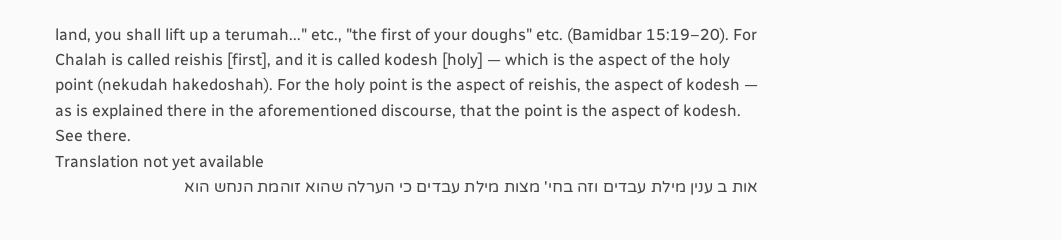land, you shall lift up a terumah..." etc., "the first of your doughs" etc. (Bamidbar 15:19–20). For Chalah is called reishis [first], and it is called kodesh [holy] — which is the aspect of the holy point (nekudah hakedoshah). For the holy point is the aspect of reishis, the aspect of kodesh — as is explained there in the aforementioned discourse, that the point is the aspect of kodesh. See there.
Translation not yet available
אות ב ענין מילת עבדים וזה בחי' מצות מילת עבדים כי הערלה שהוא זוהמת הנחש הוא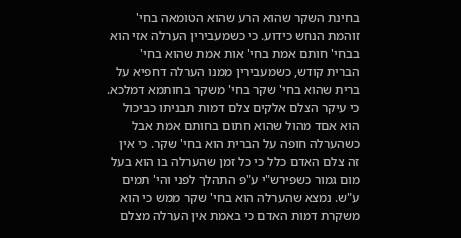בחינת השקר שהוא הרע שהוא הטומאה בחי' זוהמת הנחש כידוע. כי כשמעבירין הערלה אזי הוא בבחי' חותם אמת בחי' אות אמת שהוא בחי' הברית קודש, כשמעבירין ממנו הערלה דחפיא על ברית שהוא בחי' שקר בחי' משקר בחותמא דמלכא. כי עיקר הצלם אלקים צלם דמות תבניתו כביכול הוא אםד מהול שהוא חתום בחותם אמת אבל כשהערלה חופה על הברית הוא בחי' שקר. כי אין זה צלם האדם כלל כי כל זמן שהערלה בו הוא בעל מום גמור כשפירש"י ע"פ התהלך לפני והי' תמים ע"ש. נמצא שהערלה הוא בחי' שקר ממש כי הוא משקרת דמות האדם כי באמת אין הערלה מצלם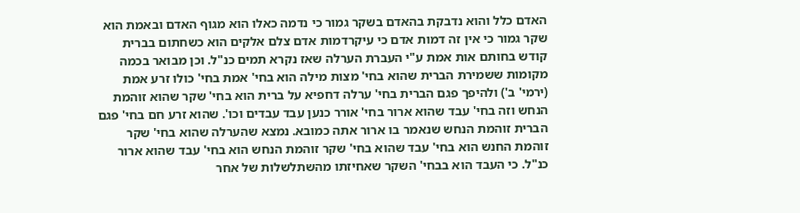האדם כלל והוא נדבקת בהאדם בשקר גמור כי נדמה כאלו הוא מגוף האדם ובאמת הוא שקר גמור כי אין זה דמות אדם כי עיקרדמות אדם צלם אלקים הוא כשחתום בברית קודש בחותם אות אמת ע"י העברת הערלה שאז נקרא תמים כנ"ל. וכן מבואר בכמה מקומות ששמירת הברית שהוא בחי' מצות מילה הוא בחי' אמת בחי' כולו זרע אמת (ירמי' ב') ולהיפך פגם הברית בחי' ערלה דחפיא על ברית הוא בחי' שקר שהוא זוהמת הנחש וזה בחי' עבד שהוא ארור בחי' אורר כנען עבד עבדים וכו'. שהוא זרע חם בחי' פגם הברית זוהמת הנחש שנאמר בו ארור אתה כמובא. נמצא שהערלה שהוא בחי' שקר זוהמת החנש הוא בחי' עבד שהוא בחי' שקר זוהמת הנחש הוא בחי' עבד שהוא ארור כנ"ל. כי העבד הוא בבחי' השקר שאחיזתו מהשתלשלות של אחר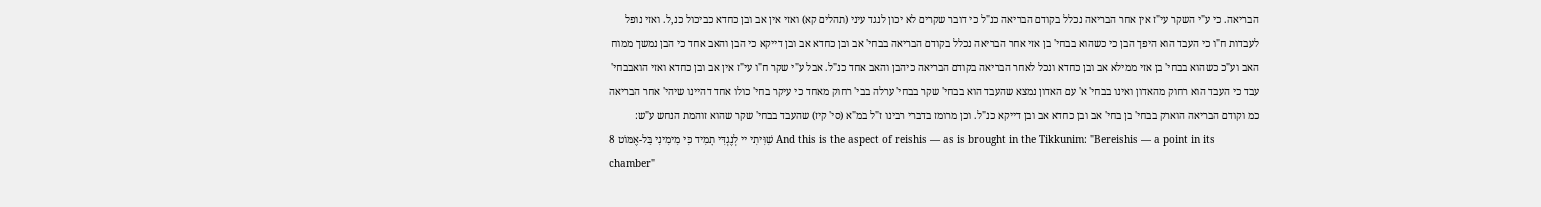הבריאה. כי ע"י השקר עי"ז אין אחר הבריאה נכלל בקודם הבריאה כנ"ל כי דובר שקרים לא יכון לנגד עיני (תהלים קא) ואזי אין אב ובן כחדא כביכול כנ,ל. ואזי נופל לעבדות ח"ו כי העבד הוא היפך הבן כי כשהוא בבחי' בן אזי אחר הבריאה נכלל בקודם הבריאה בבחי' אב ובן כחדא אב ובן דייקא כי הבן והאב אחד כי הבן נמשך ממוח האב וע"כ כשהוא בבחי' בן אזי ממילא אב ובן כחדא ונכל לאחר הבריאה בקודם הבריאה כיהבן והאב אחד כנ"ל. אבל ע"י שקר ח"ו עי"ז אין אב ובן כחדא ואזי הואבבחי' עבד כי העבד הוא רחוק מהאדון ואינו בבחי' א' עם האדון נמצא שהעבד הוא בבחי' שקר בבחי' ערלה בבי' רחוק מאחד כי עיקר בחי' כולו אחד דהיינו שיהי' אחר הבריאה כמ וקודם הבריאה הוארק בבחי' בן בחי' אב ובן כחדא אב ובן דייקא כנ"ל. וכן מרומז בדברי רבינו ז"ל במ"א (סי' קיז) שהעבד בבחי' שקר שהוא זוהמת הנחש ע"ש:
8 שִׁוִּיתִי יי לְנֶגְדִּי תָמִיד כִּי מִימִינִי בַּל-אֶמּוֹט And this is the aspect of reishis — as is brought in the Tikkunim: "Bereishis — a point in its chamber"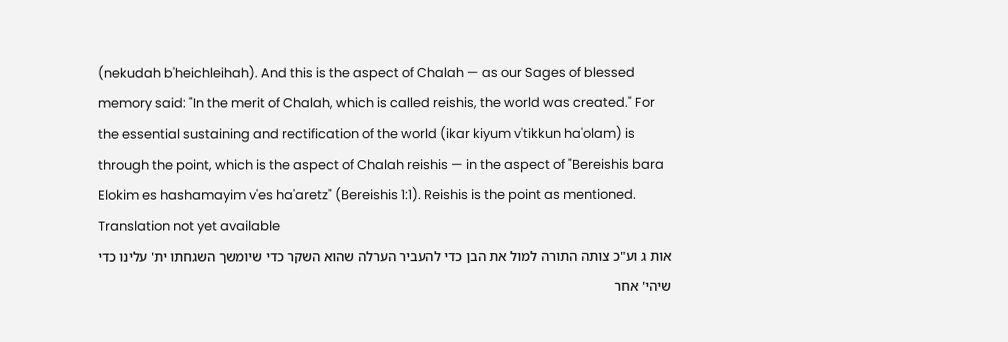(nekudah b'heichleihah). And this is the aspect of Chalah — as our Sages of blessed memory said: "In the merit of Chalah, which is called reishis, the world was created." For the essential sustaining and rectification of the world (ikar kiyum v'tikkun ha'olam) is through the point, which is the aspect of Chalah reishis — in the aspect of "Bereishis bara Elokim es hashamayim v'es ha'aretz" (Bereishis 1:1). Reishis is the point as mentioned.
Translation not yet available
אות ג וע"כ צותה התורה למול את הבן כדי להעביר הערלה שהוא השקר כדי שיומשך השגחתו ית' עלינו כדי שיהי' אחר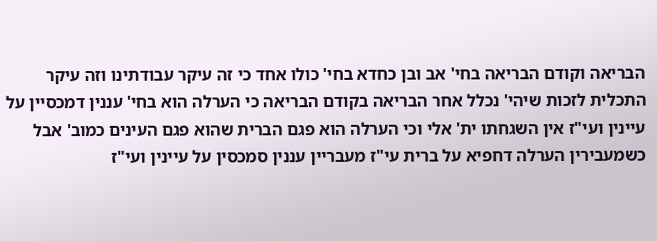הבריאה וקודם הבריאה בחי' אב ובן כחדא בחי' כולו אחד כי זה עיקר עבודתינו וזה עיקר התכלית לזכות שיהי' נכלל אחר הבריאה בקודם הבריאה כי הערלה הוא בחי' עננין דמכסיין על עיינין ועי"ז אין השגחתו ית' אלי וכי הערלה הוא פגם הברית שהוא פגם העינים כמוב' אבל כשמעבירין הערלה דחפיא על ברית עי"ז מעבריין עננין סמכסין על עיינין ועי"ז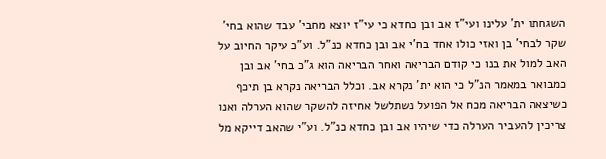השגחתו ית' עלינו ועי"ז אב ובן כחדא כי עי"ז יוצא מחבי' עבד שהוא בחי' שקר לבחי' בן ואזי כולו אחד בח'י אב ובן כחדא כנ"ל. וע"כ עיקר החיוב על האב למול את בנו כי קודם הבריאה ואחר הבריאה הוא ג"כ בחי' אב ובן כמבואר במאמר הנ"ל כי הוא ית' נקרא אב. וכלל הבריאה נקרא בן תיכף כשיצאה הבריאה מכח אל הפועל נשתלשל אחיזה להשקר שהוא הערלה ואנו צריכין להעביר הערלה כדי שיהיו אב ובן כחדא כנ"ל. וע"י שהאב דייקא מל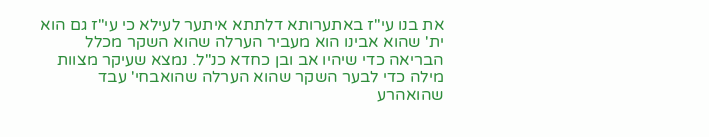את בנו עי"ז באתערותא דלתתא איתער לעילא כי עי"ז גם הוא ית' שהוא אבינו הוא מעביר הערלה שהוא השקר מכלל הבריאה כדי שיהיו אב ובן כחדא כנ"ל. נמצא שעיקר מצוות מילה כדי לבער השקר שהוא הערלה שהואבחי' עבד שהואהרע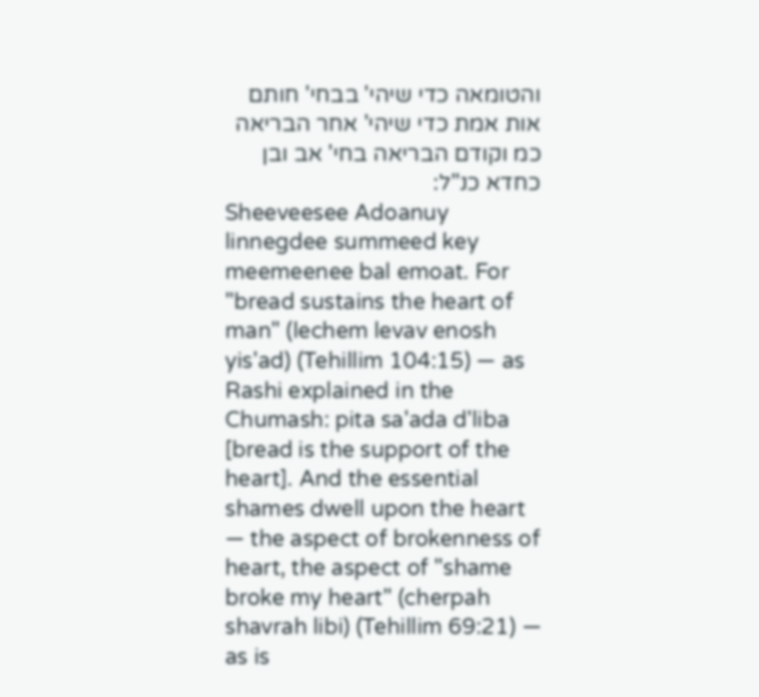והטומאה כדי שיהי' בבחי' חותם אות אמת כדי שיהי' אחר הבריאה כמ וקודם הבריאה בחי' אב ובן כחדא כנ"ל:
Sheeveesee Adoanuy linnegdee summeed key meemeenee bal emoat. For "bread sustains the heart of man" (lechem levav enosh yis'ad) (Tehillim 104:15) — as Rashi explained in the Chumash: pita sa'ada d'liba [bread is the support of the heart]. And the essential shames dwell upon the heart — the aspect of brokenness of heart, the aspect of "shame broke my heart" (cherpah shavrah libi) (Tehillim 69:21) — as is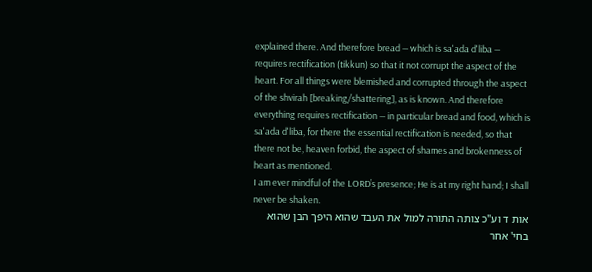explained there. And therefore bread — which is sa'ada d'liba — requires rectification (tikkun) so that it not corrupt the aspect of the heart. For all things were blemished and corrupted through the aspect of the shvirah [breaking/shattering], as is known. And therefore everything requires rectification — in particular bread and food, which is sa'ada d'liba, for there the essential rectification is needed, so that there not be, heaven forbid, the aspect of shames and brokenness of heart as mentioned.
I am ever mindful of the LORD’s presence; He is at my right hand; I shall never be shaken.
אות ד וע"כ צותה התורה למול את העבד שהוא היפך הבן שהוא בחי' אחר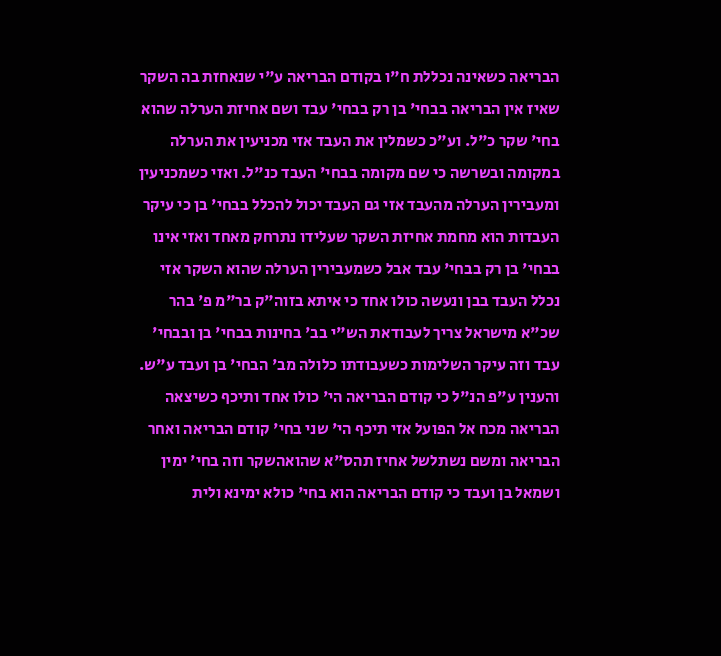הבריאה כשאינה נכללת ח"ו בקודם הבריאה ע"י שנאחזת בה השקר שאיז אין הבריאה בבחי' בן רק בבחי' עבד ושם אחיזת הערלה שהוא בחי' שקר כ"ל. וע"כ כשמלין את העבד אזי מכניעין את הערלה במקומה ובשרשה כי שם מקומה בבחי' העבד כנ"ל. ואזי כשמכניעין ומעבירין הערלה מהעבד אזי גם העבד יכול להכלל בבחי' בן כי עיקר העבדות הוא מחמת אחיזת השקר שעלידו נתרחק מאחד ואזי אינו בבחי' בן רק בבחי' עבד אבל כשמעבירין הערלה שהוא השקר אזי נכלל העבד בבן ונעשה כולו אחד כי איתא בזוה"ק בר"מ פ' בהר שכ"א מישראל צריך לעבודאת הש"י בב' בחינות בבחי' בן ובבחי' עבד וזה עיקר השלימות כשעבודתו כלולה מב' הבחי' בן ועבד ע"ש. והענין ע"פ הנ"ל כי קודם הבריאה הי' כולו אחד ותיכף כשיצאה הבריאה מכח אל הפועל אזי תיכף הי' שני בחי' קודם הבריאה ואחר הבריאה ומשם נשתלשל אחיז תהס"א שהואהשקר וזה בחי' ימין ושמאל בן ועבד כי קודם הבריאה הוא בחי' כולא ימינא ולית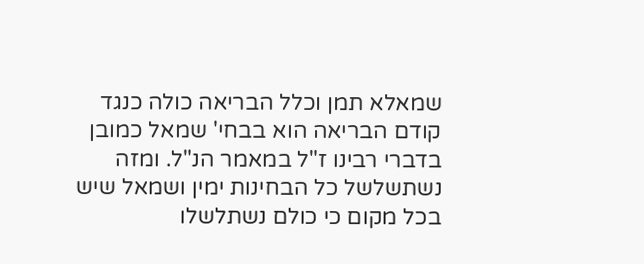שמאלא תמן וכלל הבריאה כולה כנגד קודם הבריאה הוא בבחי' שמאל כמובן בדברי רבינו ז"ל במאמר הנ"ל. ומזה נשתשלשל כל הבחינות ימין ושמאל שיש בכל מקום כי כולם נשתלשלו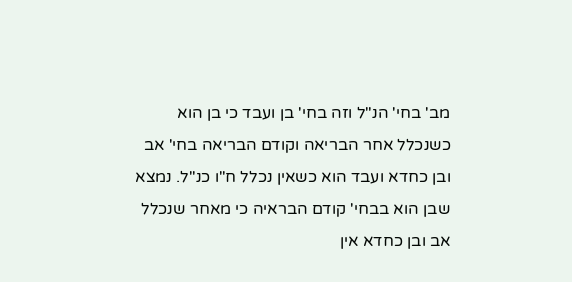מב' בחי' הנ"ל וזה בחי' בן ועבד כי בן הוא כשנכלל אחר הבריאה וקודם הבריאה בחי' אב ובן כחדא ועבד הוא כשאין נכלל ח"ו כנ"ל. נמצא שבן הוא בבחי' קודם הבראיה כי מאחר שנכלל אב ובן כחדא אין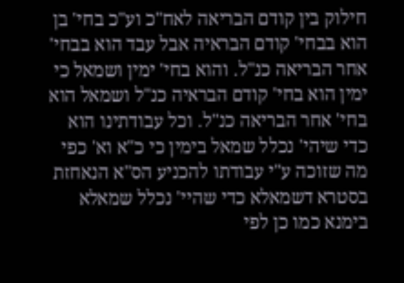חילוק בין קודם הבריאה לאח"כ וע"כ בחי' בן הוא בבחי' קודם הבראיה אבל עבד הוא בבחי' אחר הבריאה כנ"ל. והוא בחי' ימין ושמאל כי ימין הוא בחי' קודם הבראיה כנ"ל ושמאל הוא בחי' אחר הבריאה כנ"ל. וכל עבודתינו הוא כדי שיהי' נכלל שמאל בימין כי כ"א וא' כפי מה שזוכה ע"י עבודתו להכניע הס"א הנאחזת בסטרא דשמאלא כדי שהיי' נכלל שמאלא בימנא כמו כן לפי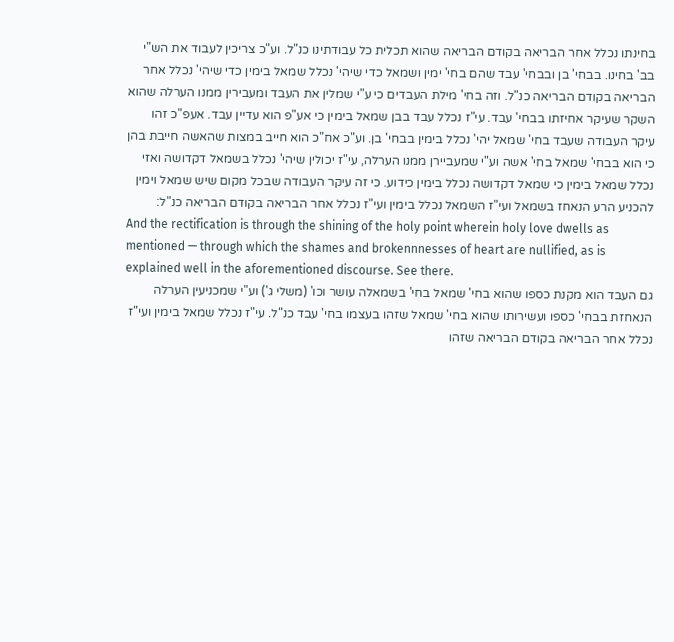בחינתו נכלל אחר הבריאה בקודם הבריאה שהוא תכלית כל עבודתינו כנ"ל. וע"כ צריכין לעבוד את הש"י בב' בחינו. בבחי' בן ובבחי' עבד שהם בחי' ימין ושמאל כדי שיהי' נכלל שמאל בימין כדי שיהי' נכלל אחר הבריאה בקודם הבריאה כנ"ל. וזה בחי' מילת העבדים כי ע"י שמלין את העבד ומעבירין ממנו הערלה שהוא השקר שעיקר אחיזתו בבחי' עבד. עי"ז נכלל עבד בבן שמאל בימין כי אע"פ הוא עדיין עבד. אעפ"כ זהו עיקר העבודה שעבד בחי' שמאל יהי' נכלל בימין בבחי' בן. וע"כ אח"כ הוא חייב במצות שהאשה חייבת בהן כי הוא בבחי' שמאל בחי' אשה וע"י שמעביירן ממנו הערלה, עי"ז יכולין שיהי' נכלל בשמאל דקדושה ואזי נכלל שמאל בימין כי שמאל דקדושה נכלל בימין כידוע. כי זה עיקר העבודה שבכל מקום שיש שמאל וימין להכניע הרע הנאחז בשמאל ועי"ז השמאל נכלל בימין ועי"ז נכלל אחר הבריאה בקודם הבריאה כנ"ל:
And the rectification is through the shining of the holy point wherein holy love dwells as mentioned — through which the shames and brokennnesses of heart are nullified, as is explained well in the aforementioned discourse. See there.
גם העבד הוא מקנת כספו שהוא בחי' שמאל בחי' בשמאלה עושר וכו' (משלי ג') וע"י שמכניעין הערלה הנאחזת בבחי' כספו ועשירותו שהוא בחי' שמאל שזהו בעצמו בחי' עבד כנ"ל. עי"ז נכלל שמאל בימין ועי"ז נכלל אחר הבריאה בקודם הבריאה שזהו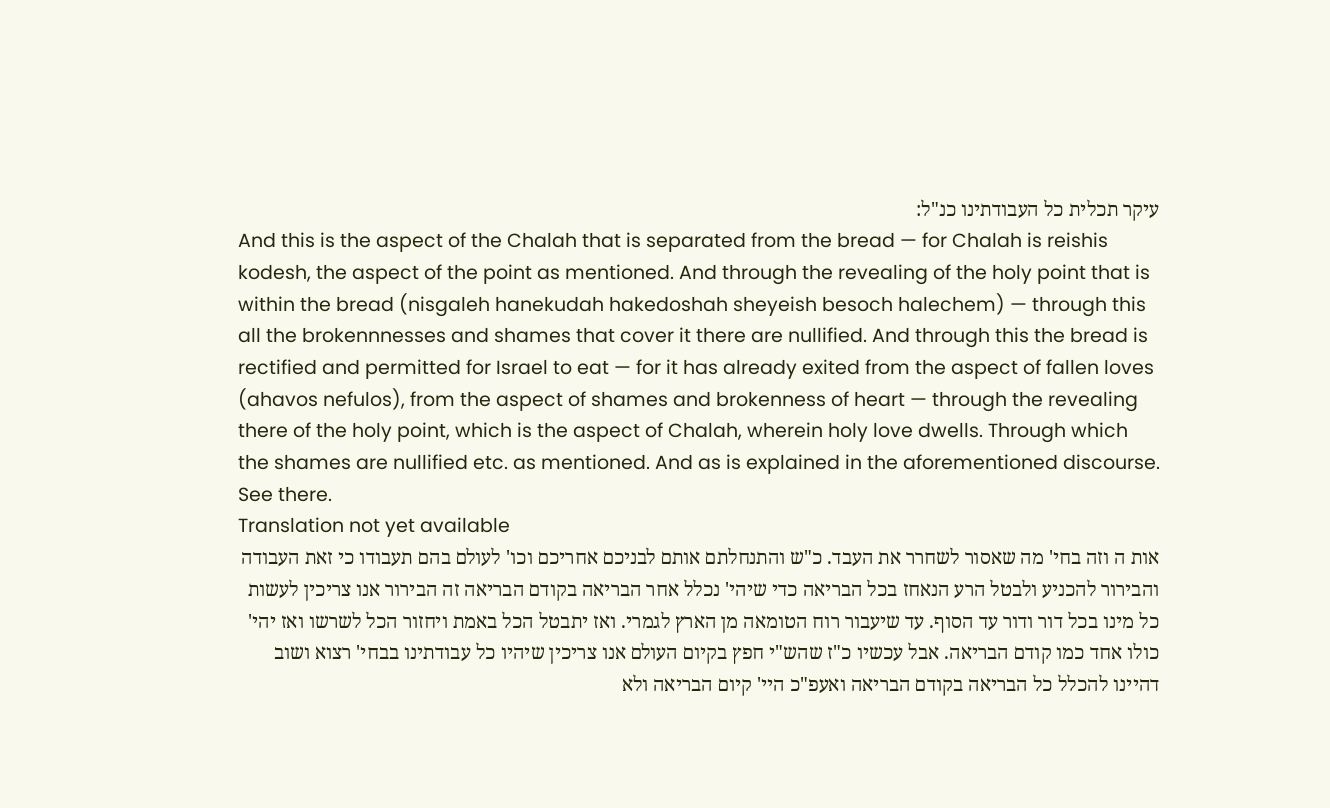עיקר תכלית כל העבודתינו כנ"ל:
And this is the aspect of the Chalah that is separated from the bread — for Chalah is reishis kodesh, the aspect of the point as mentioned. And through the revealing of the holy point that is within the bread (nisgaleh hanekudah hakedoshah sheyeish besoch halechem) — through this all the brokennnesses and shames that cover it there are nullified. And through this the bread is rectified and permitted for Israel to eat — for it has already exited from the aspect of fallen loves (ahavos nefulos), from the aspect of shames and brokenness of heart — through the revealing there of the holy point, which is the aspect of Chalah, wherein holy love dwells. Through which the shames are nullified etc. as mentioned. And as is explained in the aforementioned discourse. See there.
Translation not yet available
אות ה וזה בחי' מה שאסור לשחרר את העבד. כ"ש והתנחלתם אותם לבניכם אחריכם וכו' לעולם בהם תעבודו כי זאת העבודה והבירור להכניע ולבטל הרע הנאחז בכל הבריאה כדי שיהי' נכלל אחר הבריאה בקודם הבריאה זה הבירור אנו צריכין לעשות כל מינו בכל דור ודור עד הסוף. עד שיעבור רוח הטומאה מן הארץ לגמרי. ואז יתבטל הכל באמת ויחזור הכל לשרשו ואז יהי' כולו אחד כמו קודם הבריאה. אבל עכשיו כ"ז שהש"י חפץ בקיום העולם אנו צריכין שיהיו כל עבודתינו בבחי' רצוא ושוב דהיינו להכלל כל הבריאה בקודם הבריאה ואעפ"כ היי' קיום הבריאה ולא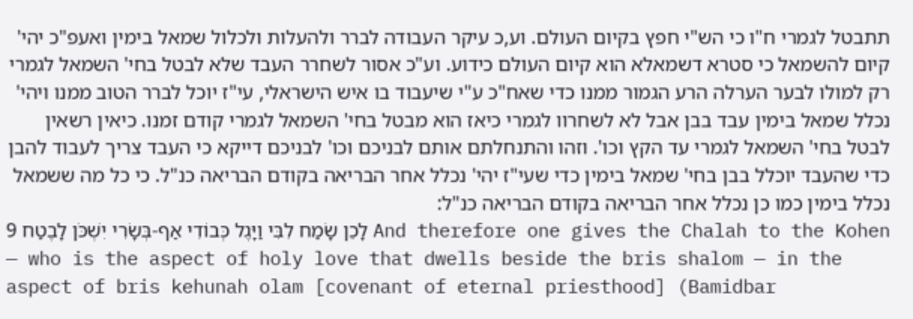תתבטל לגמרי ח"ו כי הש"י חפץ בקיום העולם. וע,כ עיקר העבודה לברר ולהעלות ולכלול שמאל בימין ואעפ"כ יהי' קיום להשמאל כי סטרא דשמאלא הוא קיום העולם כידוע. וע"כ אסור לשחרר העבד שלא לבטל בחי' השמאל לגמרי רק למולו לבער הערלה הרע הגמור ממנו כדי שאח"כ ע"י שיעבוד בו איש הישראלי, עי"ז יוכל לברר הטוב ממנו ויהי' נכלל שמאל בימין עבד בבן אבל לא לשחרוו לגמרי כיאז הוא מבטל בחי' השמאל לגמרי קודם זמנו. כיאין רשאין לבטל בחי' השמאל לגמרי עד הקץ וכו'. וזהו והתנחלתם אותם לבניכם וכו' לבניכם דייקא כי העבד צריך לעבוד להבן כדי שהעבד יוכלל בבן בחי' שמאל בימין כדי שעי"ז יהי' נכלל אחר הבריאה בקודם הבריאה כנ"ל. כי כל מה ששמאל נכלל בימין כמו כן נכלל אחר הבריאה בקודם הבריאה כנ"ל:
9 לָכֵן שָׂמַח לִבִּי וַיָּגֶל כְּבוֹדִי אַף-בְּשָׂרִי יִשְׁכֹּן לָבֶטַח And therefore one gives the Chalah to the Kohen — who is the aspect of holy love that dwells beside the bris shalom — in the aspect of bris kehunah olam [covenant of eternal priesthood] (Bamidbar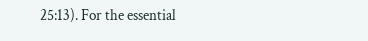25:13). For the essential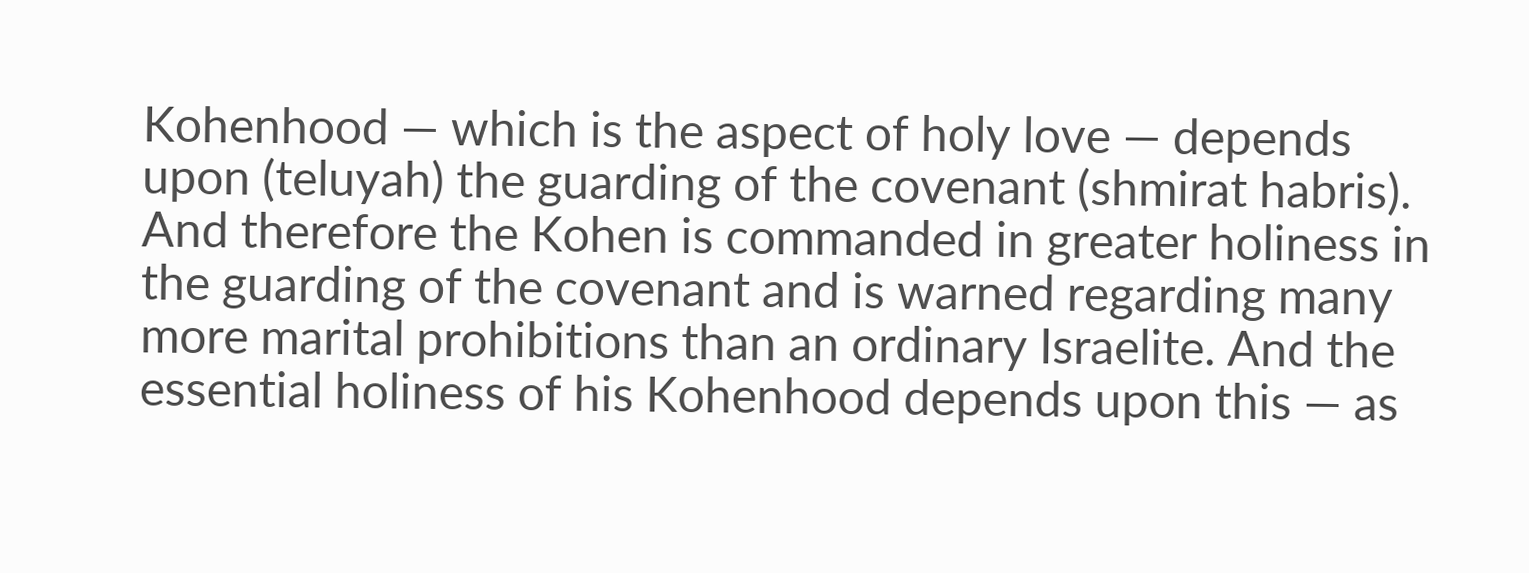Kohenhood — which is the aspect of holy love — depends upon (teluyah) the guarding of the covenant (shmirat habris). And therefore the Kohen is commanded in greater holiness in the guarding of the covenant and is warned regarding many more marital prohibitions than an ordinary Israelite. And the essential holiness of his Kohenhood depends upon this — as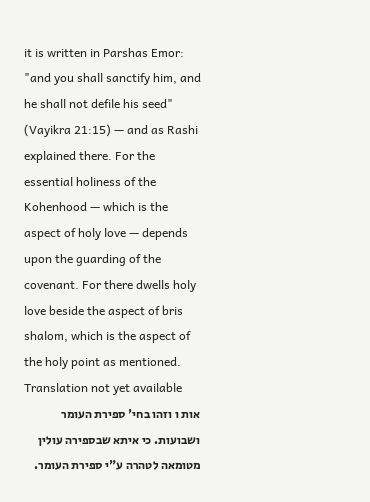it is written in Parshas Emor: "and you shall sanctify him, and he shall not defile his seed" (Vayikra 21:15) — and as Rashi explained there. For the essential holiness of the Kohenhood — which is the aspect of holy love — depends upon the guarding of the covenant. For there dwells holy love beside the aspect of bris shalom, which is the aspect of the holy point as mentioned.
Translation not yet available
אות ו וזהו בחי' ספירת העומר ושבועות. כי איתא שבספירה עולין מטומאה לטהרה ע"י ספירת העומר.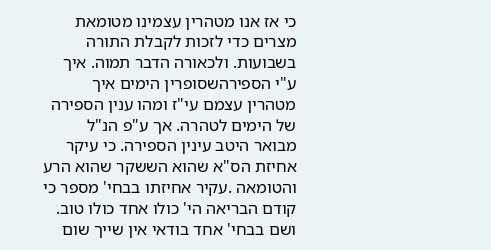כי אז אנו מטהרין עצמינו מטומאת מצרים כדי לזכות לקבלת התורה בשבועות. ולכאורה הדבר תמוה. איך ע"י הספירהשסופרין הימים איך מטהרין עצמם עי"ז ומהו ענין הספירה של הימים לטהרה. אך ע"פ הנ"ל מבואר היטב עינין הספירה. כי עיקר אחיזת הס"א שהוא הששקר שהוא הרע והטומאה .עקיר אחיזתו בבחי' מספר כי קודם הבריאה הי' כולו אחד כולו טוב. ושם בבחי' אחד בודאי אין שייך שום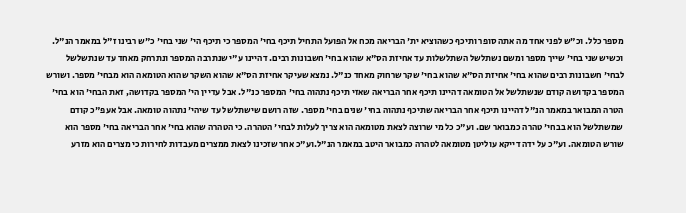מספר כלל. וכ"ש לפני אחד מה אתה סופר ותיכף כשהוציא ית' הבריאה מכח אל הפועל התחיל תיכף בחי' המספר כי תיכף הי' שני בחי' כ"ש רבינו ז"ל במאמר הנ"ל. וכשיש שני בחי' שייך מספר ומשם נשתלשל השתלשלות עד אחיזת הס"א שהוא בחי' חשבונות רבים. דהיינו ע"י שנתרבה המספר ונתרחק מאחד עד שנתשלשל לבחי' חשבונות רבים שהוא בחי' אחיזת הס"א שהוא בחי' שקר שרחוק מאחד כנ"ל. נמצא שעיקר אחיזת הס"א שהוא השקר שהוא הטומאה הוא מבחי' מספר. ושורש המספר בקדושה קודם שנשתלשל אל הטומאה דהיינו תיכף אחר הבריאה שאזי תיכף נתהוה בחי' המספר כנ"ל. אבל עדיין הי' המספר בקדושה, זאת הבחי' הוא בחי' הטרה המבואר במאמר הנ"ל דהיינו תיכף אחר הבריאה שתיכף נתהוה בחי' שנים בחי' מספר. שזה רושם שישתלשל עד שיהי' נתהוה טומאה. אבל אעפ"כ קודם שמשתלשל הוא בבחי' טהרה כמבואר שם. וע"כ כל מי שרוצה לצאת מטומאה הוא צריך לעלות לבחי' הטהרה. כי הטהרה שהוא בחי' אחר הבריאה בחי' מספר הוא שורש הטומאה. וע"כ על ידה דייקא עוליטן מטומאה לטהרה כמבואר היטב במאמר הנ"ל.וע"כ אחר שזכינו לצאת ממצרים מעבדות לחירות כי מצרים הוא מזרע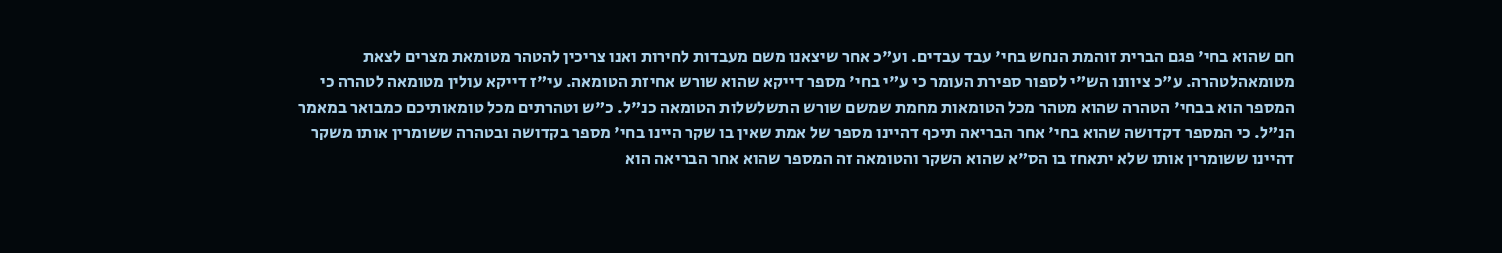חם שהוא בחי' פגם הברית זוהמת הנחש בחי' עבד עבדים. וע"כ אחר שיצאנו משם מעבדות לחירות ואנו צריכין להטהר מטומאת מצרים לצאת מטומאהלטהרה. ע"כ ציוונו הש"י לספור ספירת העומר כי ע"י בחי' מספר דייקא שהוא שורש אחיזת הטומאה. עי"ז דייקא עולין מטומאה לטהרה כי המספר הוא בבחי' הטהרה שהוא מטהר מכל הטומאות מחמת שמשם שורש התשלשלות הטומאה כנ"ל. כ"ש וטהרתים מכל טומאותיכם כמבואר במאמר הנ"ל. כי המספר דקדושה שהוא בחי' אחר הבריאה תיכף דהיינו מספר של אמת שאין בו שקר היינו בחי' מספר בקדושה ובטהרה ששומרין אותו משקר דהיינו ששומרין אותו שלא יתאחז בו הס"א שהוא השקר והטומאה זה המספר שהוא אחר הבריאה הוא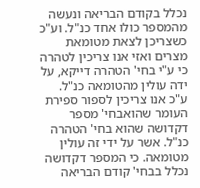נכלל בקודם הבריאה ונעשה מהמספר כולו אחד כנ"ל. וע"כ כשצריכן לצאת מטומאת מצרים ואזי אנו צריכין לטהרה כי ע"י בחי' הטהרה דייקא, על ידה עולין מהטומאה כנ"ל. ע"כ אנו צריכין לספור ספירת העומר שהואבחי' מספר דקדושה שהוא בחי' הטהרה כנ"ל. אשר על ידי זה עולין מטומאה. כי המספר דקדושה נכלל בבחי' קודם הבריאה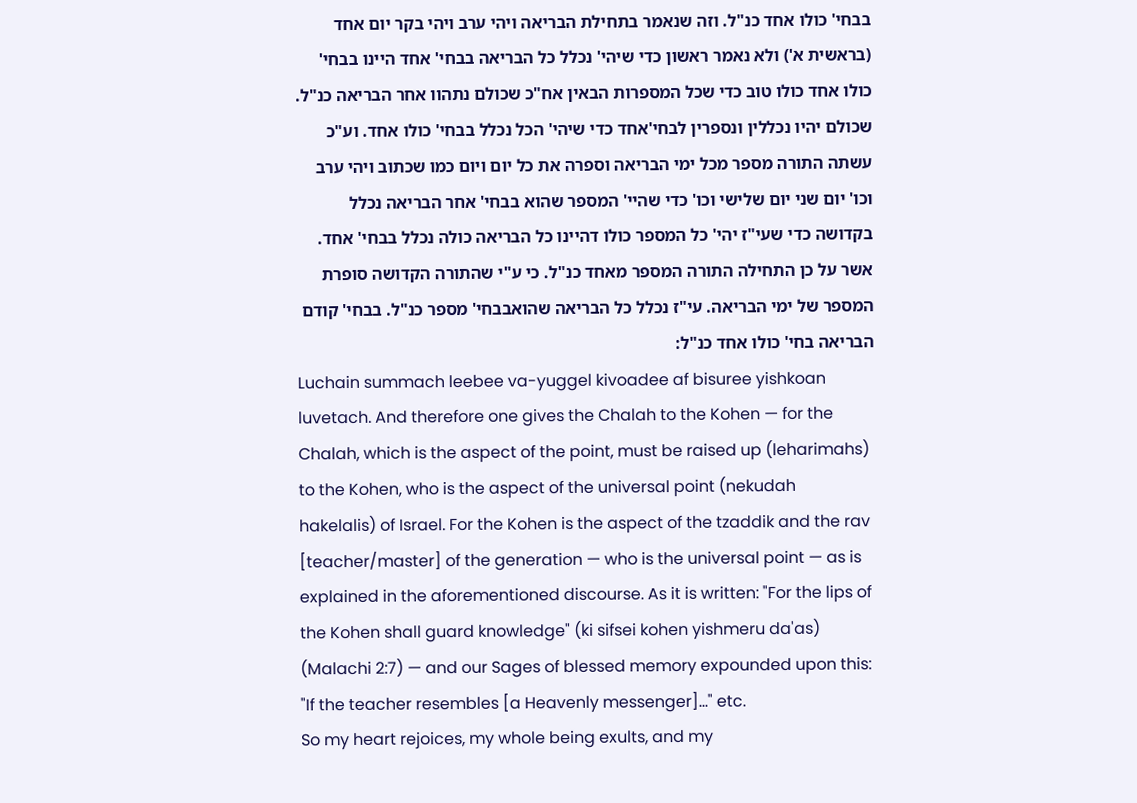בבחי' כולו אחד כנ"ל. וזה שנאמר בתחילת הבריאה ויהי ערב ויהי בקר יום אחד (בראשית א') ולא נאמר ראשון כדי שיהי' נכלל כל הבריאה בבחי' אחד היינו בבחי' כולו אחד כולו טוב כדי שכל המספרות הבאין אח"כ שכולם נתהוו אחר הבריאה כנ"ל. שכולם יהיו נכללין ונספרין לבחי'אחד כדי שיהי' הכל נכלל בבחי' כולו אחד. וע"כ עשתה התורה מספר מכל ימי הבריאה וספרה את כל יום ויום כמו שכתוב ויהי ערב וכו' יום שני יום שלישי וכו' כדי שהיי' המספר שהוא בבחי' אחר הבריאה נכלל בקדושה כדי שעי"ז יהי' כל המספר כולו דהיינו כל הבריאה כולה נכלל בבחי' אחד. אשר על כן התחילה התורה המספר מאחד כנ"ל. כי ע"י שהתורה הקדושה סופרת המספר של ימי הבריאה. עי"ז נכלל כל הבריאה שהואבבחי' מספר כנ"ל. בבחי' קודם הבריאה בחי' כולו אחד כנ"ל:
Luchain summach leebee va-yuggel kivoadee af bisuree yishkoan luvetach. And therefore one gives the Chalah to the Kohen — for the Chalah, which is the aspect of the point, must be raised up (leharimahs) to the Kohen, who is the aspect of the universal point (nekudah hakelalis) of Israel. For the Kohen is the aspect of the tzaddik and the rav [teacher/master] of the generation — who is the universal point — as is explained in the aforementioned discourse. As it is written: "For the lips of the Kohen shall guard knowledge" (ki sifsei kohen yishmeru da'as) (Malachi 2:7) — and our Sages of blessed memory expounded upon this: "If the teacher resembles [a Heavenly messenger]..." etc.
So my heart rejoices, my whole being exults, and my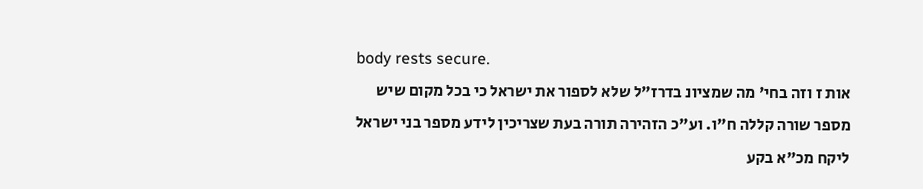body rests secure.
אות ז וזה בחי' מה שמציונ בדרז"ל שלא לספור את ישראל כי בכל מקום שיש מספר שורה קללה ח"ו. וע"כ הזהירה תורה בעת שצריכין לידע מספר בני ישראל ליקח מכ"א בקע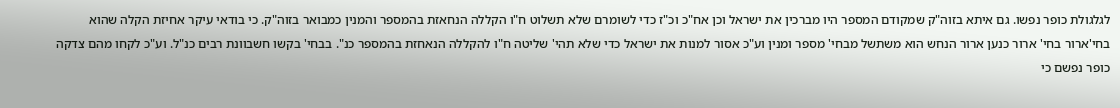לגלגולת כופר נפשו. גם איתא בזוה"ק שמקודם המספר היו מברכין את ישראל וכן אח"כ וכ"ז כדי לשומרם שלא תשלוט ח"ו הקללה הנחאזת בהמספר והמנין כמבואר בזוה"ק. כי בודאי עיקר אחיזת הקלה שהוא בחי'ארור בחי' ארור כנען ארור הנחש הוא משתשל מבחי' מספר ומנין וע"כ אסור למנות את ישראל כדי שלא תהי' שליטה ח"ו להקללה הנאחזת בהמספר כנ". בבחי' בקשו חשבוונת רבים כנ"ל. וע"כ לקחו מהם צדקה כופר נפשם כי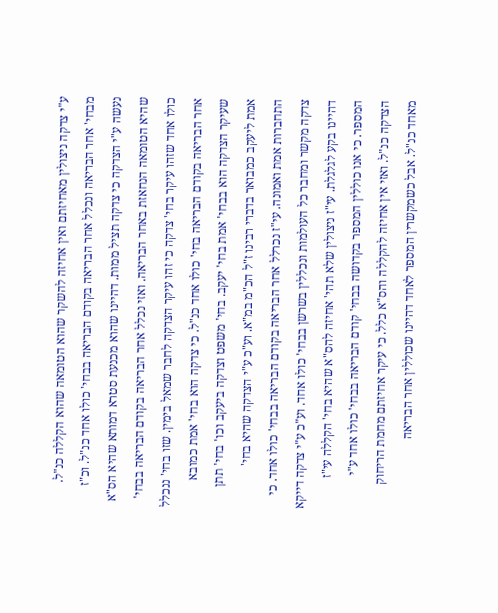ע"י צדקה ניצולין מאחיזתם ואין אחיזה להשקר שהוא הטומאה שהוא הקללה כנ"ל. מבחי' אחר הבריאה ונכלל אחר הבריאה בקודם הבריאה בבחי' כולו אחד כנ"ל. וכ"ז נעשה ע"י הצדקה כי צדקה תציל ממות. דהיינו שהוא מכנעת סטרא דמותא שהיא הס"א שהיא הטומאה הנחאזת באחר הבריאה. ואזי נכלל אחר הבריאה בקודם הבריאה בבחי' כולו אחד שזהו עיקר בחי' צדקה כי זהו עיקר הצדקה לחבר שמאל בימין. שזו בחי' ננכלל אחר הבריאה בקודם הבריאה בחי' כולו אחד כנ"ל. כי צדקה הוא בחי' אמת כמובא שעיקר הצדקה הוא בבחי' אמת בחי' יעקב. בחי' משפט וצדקה ביעקב וכו' בחי' תתן אמת ליעקב כמבואר בדברי רבינו ז"ל הכ"מ במ"א. וע"כ ע"י הצדקה שהיא בחי' התחברות אמת ואמונה. עי"ז נכרלל אחר הבריאה בקודם הבריאה בבחי' כולו אחד. כי צדקה מקשר ומחבר כל העולמות ונכללין בשרשן בבחי' כולו אחד. וע"כ ע"י צדקה דייקא דהיינו בקע לגלגלת. עי"ז ניצולין שלא תהי' אחיזה להס"א שהיא בחי' הקללה עי"ז המספר. כי אנו כוללין המספר בקדושה בבחי' קודם הבריאה בבחי' כולו אחד ע"י הצדקה כנ"ל. ואזי אין אחיזה להקללה והס"א כלל. כי עיקר אחיזתם מחמת הריחוק מאחד כנ"ל. אבל כשמקשרין המספר לאחד דהיינו שכוללין אחר הבריאה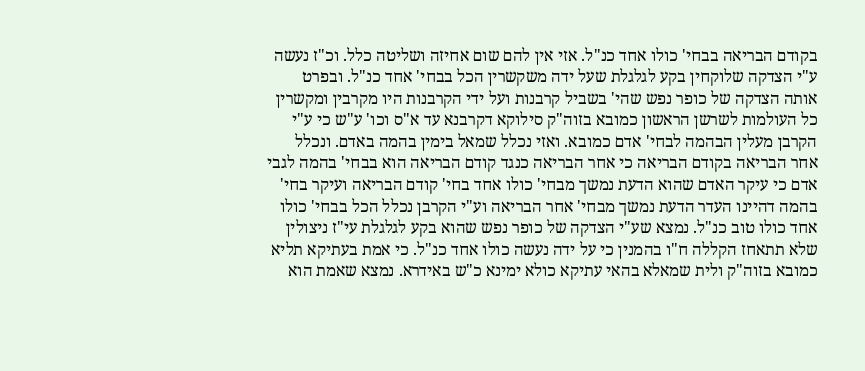בקודם הבריאה בבחי' כולו אחד כנ"ל. אזי אין להם שום אחיזה ושליטה כלל. וכ"ז נעשה ע"י הצדקה שלוקחין בקע לגלגלת שעל ידה משקשרין הכל בבחי' אחד כנ"ל. ובפרט אותה הצדקה של כופר נפש שהי' בשביל קרבנות ועל ידי הקרבנות היו מקרבין ומקשרין כל העולמות לשרשן הראשון כמובא בזוה"ק סילוקא דקרבנא עד א"ס וכו' ע"ש כי ע"י הקרבן מעלין הבהמה לבחי' אדם כמובא. ואזי נכלל שמאל בימין בהמה באדם. ונכלל אחר הבריאה בקודם הבריאה כי אחר הבריאה כנגד קודם הבריאה הוא בבחי' בהמה לגבי אדם כי עיקר האדם שהוא הדעת נמשך מבחי' כולו אחד בחי' קודם הבריאה ועיקר בחי' בהמה דהיינו העדר הדעת נמשך מבחי' אחר הבריאה וע"י הקרבן נכלל הכל בבחי' כולו אחד כולו טוב כנ"ל. נמצא שע"י הצדקה של כופר נפש שהוא בקע לגלגלת עי"ז ניצולין שלא תתאחז הקללה ח"ו בהמנין כי על ידה נעשה כולו אחד כנ"ל. כי אמת בעתיקא תליא כמובא בזוה"ק ולית שמאלא בהאי עתיקא כולא ימינא כ"ש באידרא. נמצא שאמת הוא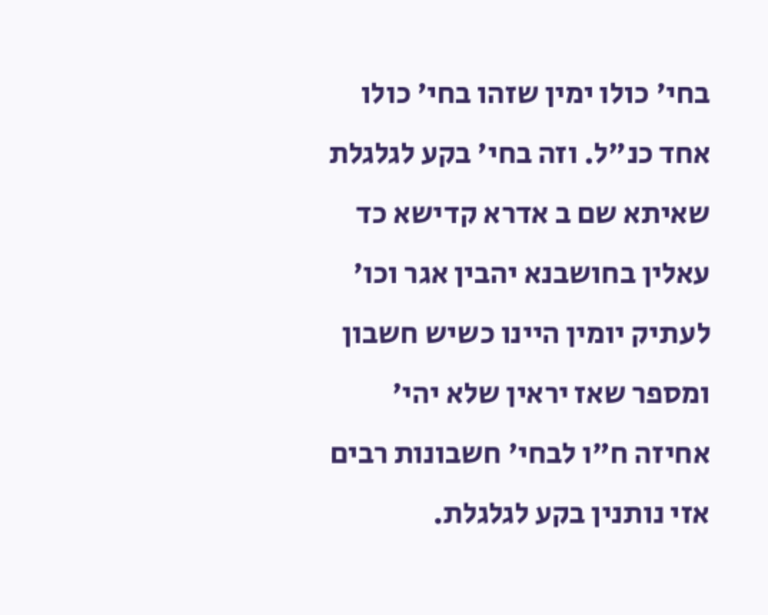בחי' כולו ימין שזהו בחי' כולו אחד כנ"ל. וזה בחי' בקע לגלגלת שאיתא שם ב אדרא קדישא כד עאלין בחושבנא יהבין אגר וכו' לעתיק יומין היינו כשיש חשבון ומספר שאז יראין שלא יהי' אחיזה ח"ו לבחי' חשבונות רבים אזי נותנין בקע לגלגלת.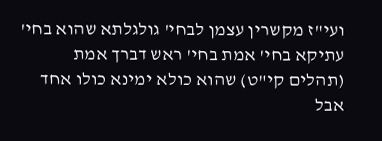ועי"ז מקשרין עצמן לבחי' גולגלתא שהוא בחי' עתיקא בחי' אמת בחי' ראש דברך אמת (תהלים קי"ט) שהוא כולא ימינא כולו אחד אבל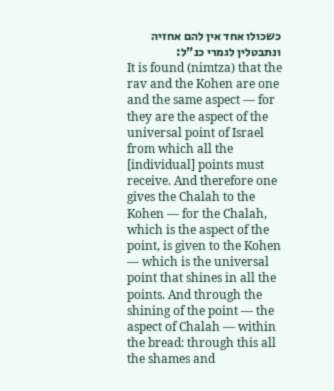כשכולו אחד אין להם אחזיה ונתבטלין לגמרי כנ"ל:
It is found (nimtza) that the rav and the Kohen are one and the same aspect — for they are the aspect of the universal point of Israel from which all the [individual] points must receive. And therefore one gives the Chalah to the Kohen — for the Chalah, which is the aspect of the point, is given to the Kohen — which is the universal point that shines in all the points. And through the shining of the point — the aspect of Chalah — within the bread: through this all the shames and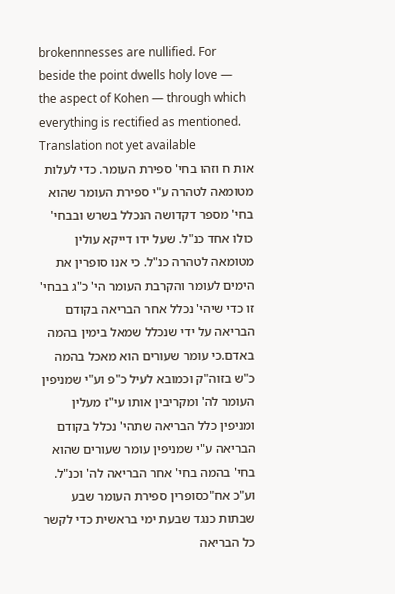brokennnesses are nullified. For beside the point dwells holy love — the aspect of Kohen — through which everything is rectified as mentioned.
Translation not yet available
אות ח וזהו בחי' ספירת העומר. כדי לעלות מטומאה לטהרה ע"י ספירת העומר שהוא בחי' מספר דקדושה הנכלל בשרש ובבחי' כולו אחד כנ"ל. שעל ידו דייקא עולין מטומאה לטהרה כנ"ל. כי אנו סופרין את הימים לעומר והקרבת העומר הי' כ"ג בבחי' זו כדי שיהי' נכלל אחר הבריאה בקודם הבריאה על ידי שנכלל שמאל בימין בהמה באדם.כי עומר שעורים הוא מאכל בהמה כ"ש בזוה"ק וכמובא לעיל כ"פ וע"י שמניפין העומר לה' ומקריבין אותו עי"ז מעלין ומניפין כלל הבריאה שתהי' נכלל בקודם הבריאה ע"י שמניפין עומר שעורים שהוא בחי' בהמה בחי' אחר הבריאה לה' וכנ"ל. וע"כ אח"כסופרין ספירת העומר שבע שבתות כנגד שבעת ימי בראשית כדי לקשר כל הבריאה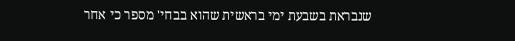שנבראת בשבעת ימי בראשית שהוא בבחי' מספר כי אחר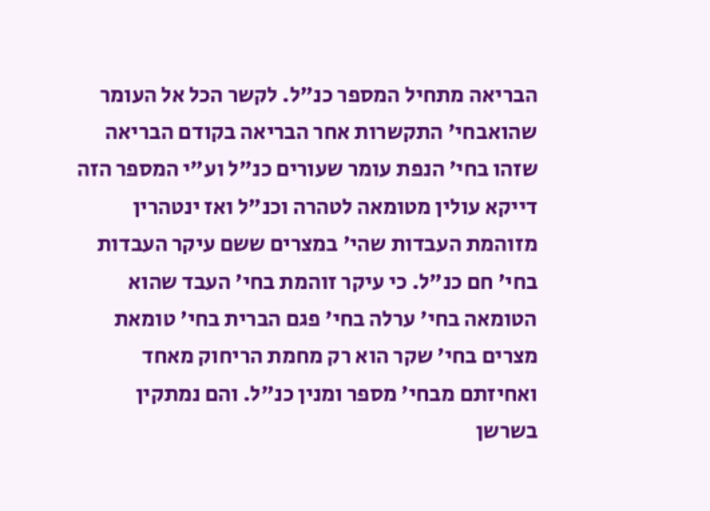הבריאה מתחיל המספר כנ"ל. לקשר הכל אל העומר שהואבחי' התקשרות אחר הבריאה בקודם הבריאה שזהו בחי' הנפת עומר שעורים כנ"ל וע"י המספר הזה דייקא עולין מטומאה לטהרה וכנ"ל ואז ינטהרין מזוהמת העבדות שהי' במצרים ששם עיקר העבדות בחי' חם כנ"ל. כי עיקר זוהמת בחי' העבד שהוא הטומאה בחי' ערלה בחי' פגם הברית בחי' טומאת מצרים בחי' שקר הוא רק מחמת הריחוק מאחד ואחיזתם מבחי' מספר ומנין כנ"ל. והם נמתקין בשרשן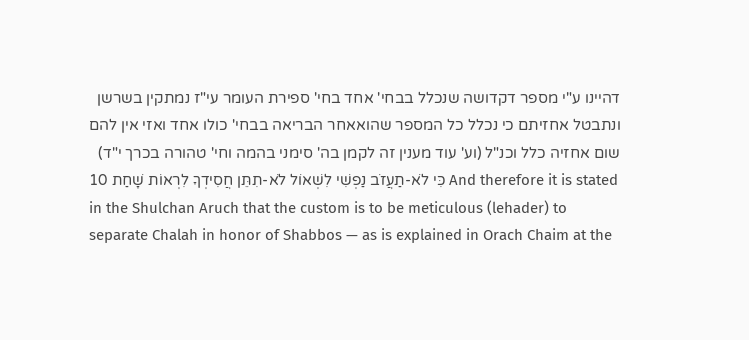דהיינו ע"י מספר דקדושה שנכלל בבחי' אחד בחי' ספירת העומר עי"ז נמתקין בשרשן ונתבטל אחזיתם כי נכלל כל המספר שהואאחר הבריאה בבחי' כולו אחד ואזי אין להם שום אחזיה כלל וכנ"ל (וע' עוד מענין זה לקמן בה' סימני בהמה וחי' טהורה בכרך י"ד)
10 כִּי לֹא-תַעֲזֹב נַפְשִׁי לִשְׁאוֹל לֹא-תִתֵּן חֲסִידְךָ לִרְאוֹת שָׁחַת And therefore it is stated in the Shulchan Aruch that the custom is to be meticulous (lehader) to separate Chalah in honor of Shabbos — as is explained in Orach Chaim at the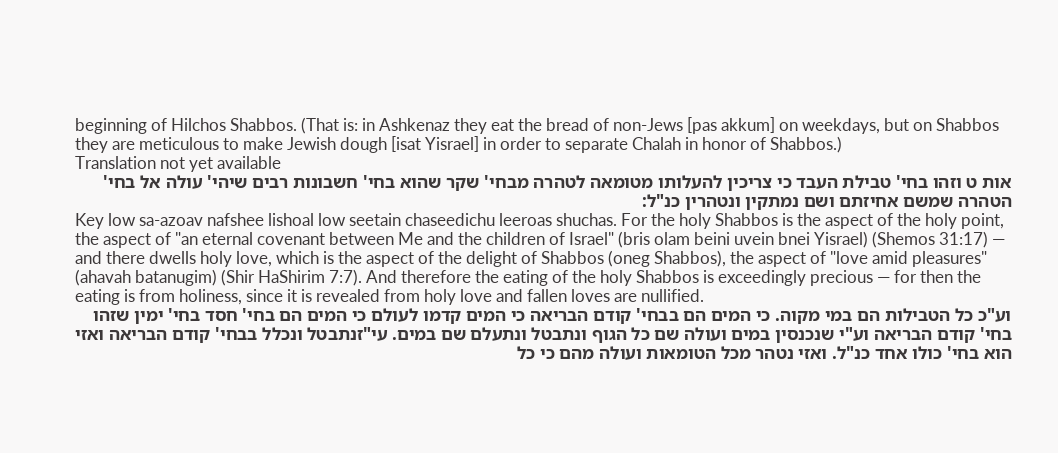beginning of Hilchos Shabbos. (That is: in Ashkenaz they eat the bread of non-Jews [pas akkum] on weekdays, but on Shabbos they are meticulous to make Jewish dough [isat Yisrael] in order to separate Chalah in honor of Shabbos.)
Translation not yet available
אות ט וזהו בחי' טבילת העבד כי צריכין להעלותו מטומאה לטהרה מבחי' שקר שהוא בחי' חשבונות רבים שיהי' עולה אל בחי' הטהרה שמשם אחיזתם ושם נמתקין ונטהרין כנ"ל:
Key low sa-azoav nafshee lishoal low seetain chaseedichu leeroas shuchas. For the holy Shabbos is the aspect of the holy point, the aspect of "an eternal covenant between Me and the children of Israel" (bris olam beini uvein bnei Yisrael) (Shemos 31:17) — and there dwells holy love, which is the aspect of the delight of Shabbos (oneg Shabbos), the aspect of "love amid pleasures" (ahavah batanugim) (Shir HaShirim 7:7). And therefore the eating of the holy Shabbos is exceedingly precious — for then the eating is from holiness, since it is revealed from holy love and fallen loves are nullified.
וע"כ כל הטבילות הם במי מקוה. כי המים הם בבחי' קודם הבריאה כי המים קדמו לעולם כי המים הם בחי' חסד בחי' ימין שזהו בחי' קודם הבריאה וע"י שנכנסין במים ועולה שם כל הגוף ונתבטל ונתעלם שם במים. עי"זנתבטל ונכלל בבחי' קודם הבריאה ואזי הוא בחי' כולו אחד כנ"ל. ואזי נטהר מכל הטומאות ועולה מהם כי כל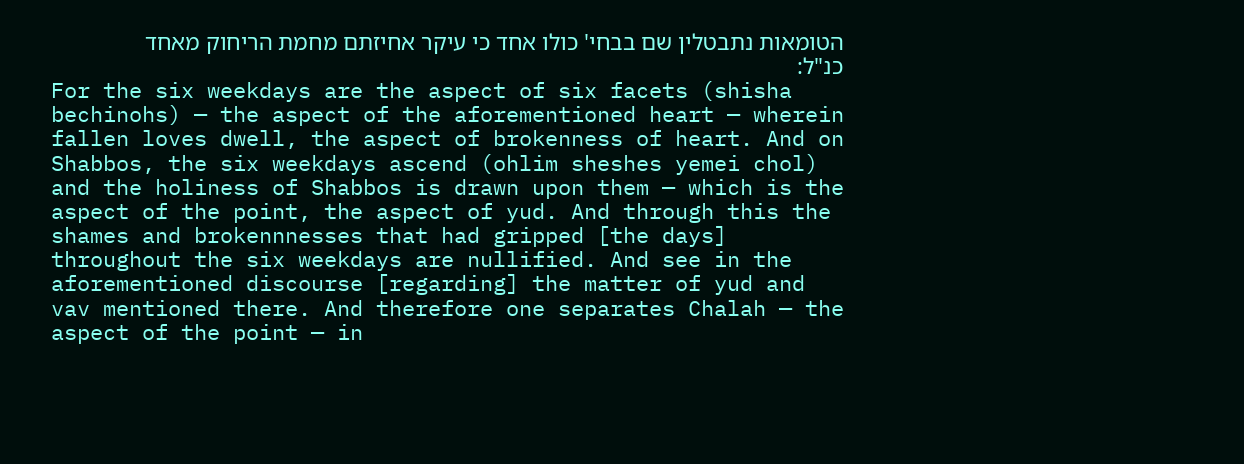הטומאות נתבטלין שם בבחי' כולו אחד כי עיקר אחיזתם מחמת הריחוק מאחד כנ"ל:
For the six weekdays are the aspect of six facets (shisha bechinohs) — the aspect of the aforementioned heart — wherein fallen loves dwell, the aspect of brokenness of heart. And on Shabbos, the six weekdays ascend (ohlim sheshes yemei chol) and the holiness of Shabbos is drawn upon them — which is the aspect of the point, the aspect of yud. And through this the shames and brokennnesses that had gripped [the days] throughout the six weekdays are nullified. And see in the aforementioned discourse [regarding] the matter of yud and vav mentioned there. And therefore one separates Chalah — the aspect of the point — in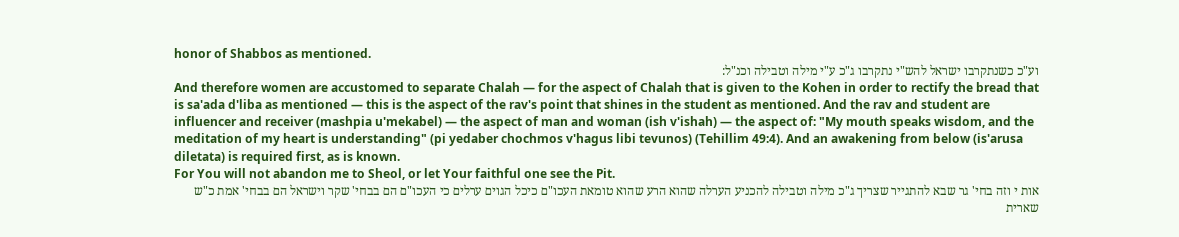honor of Shabbos as mentioned.
וע"כ כשנתקרבו ישראל להש"י נתקרבו ג"כ ע"י מילה וטבילה וכנ"ל:
And therefore women are accustomed to separate Chalah — for the aspect of Chalah that is given to the Kohen in order to rectify the bread that is sa'ada d'liba as mentioned — this is the aspect of the rav's point that shines in the student as mentioned. And the rav and student are influencer and receiver (mashpia u'mekabel) — the aspect of man and woman (ish v'ishah) — the aspect of: "My mouth speaks wisdom, and the meditation of my heart is understanding" (pi yedaber chochmos v'hagus libi tevunos) (Tehillim 49:4). And an awakening from below (is'arusa diletata) is required first, as is known.
For You will not abandon me to Sheol, or let Your faithful one see the Pit.
אות י וזה בחי' גר שבא להתגייר שצריך ג"כ מילה וטבילה להכניע הערלה שהוא הרע שהוא טומאת העכו"ם כיכל הגוים ערלים כי העכו"ם הם בבחי' שקר וישראל הם בבחי' אמת כ"ש שארית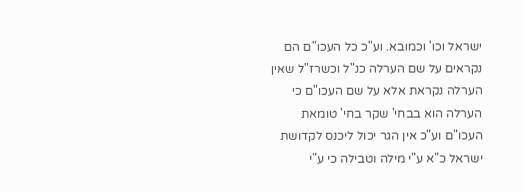ישראל וכו' וכמובא. וע"כ כל העכו"ם הם נקראים על שם הערלה כנ"ל וכשרז"ל שאין הערלה נקראת אלא על שם העכו"ם כי הערלה הוא בבחי' שקר בחי' טומאת העכו"ם וע"כ אין הגר יכול ליכנס לקדושת ישראל כ"א ע"י מילה וטבילה כי ע"י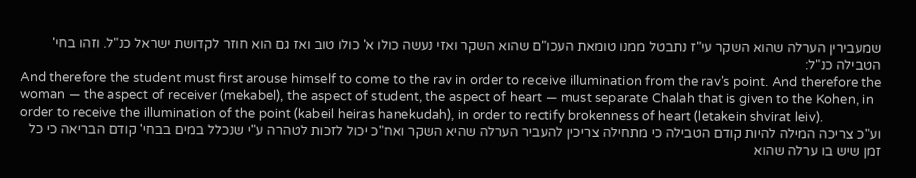שמעבירין הערלה שהוא השקר עי"ז נתבטל ממנו טומאת העכו"ם שהוא השקר ואזי נעשה כולו א' כולו טוב ואז גם הוא חוזר לקדושת ישראל כנ"ל. וזהו בחי' הטבילה כנ"ל:
And therefore the student must first arouse himself to come to the rav in order to receive illumination from the rav's point. And therefore the woman — the aspect of receiver (mekabel), the aspect of student, the aspect of heart — must separate Chalah that is given to the Kohen, in order to receive the illumination of the point (kabeil heiras hanekudah), in order to rectify brokenness of heart (letakein shvirat leiv).
וע"כ צריכה המילה להיות קודם הטבילה כי מתחילה צריכין להעביר הערלה שהיא השקר ואח"כ יכול לזכות לטהרה ע"י שנכלל במים בבחי' קודם הבריאה כי כל זמן שיש בו ערלה שהוא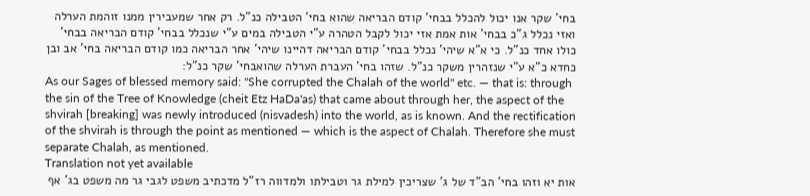בחי' שקר אנו יכול להכלל בבחי' קודם הבריאה שהוא בחי' הטבילה כנ"ל. רק אחר שמעבירין ממנו זוהמת הערלה ואזי נכלל ג"כ בבחי' אות אמת אזי יכול לקבל הטהרה ע"י הטבילה במים ע"י שנכלל בבחי' קודם הבריאה בבחי' כולו אחד כנ"ל. כי א"א שיהי' נכלל בבחי' קודם הבריאה דהיינו שיהי' אחר הבריאה כמו קודם הבריאה בחי' אב ובן כחדא כ"א ע"י שנזהרין משקר כנ"ל. שזהו בחי' העברת הערלה שהואבחי' שקר כנ"ל:
As our Sages of blessed memory said: "She corrupted the Chalah of the world" etc. — that is: through the sin of the Tree of Knowledge (cheit Etz HaDa'as) that came about through her, the aspect of the shvirah [breaking] was newly introduced (nisvadesh) into the world, as is known. And the rectification of the shvirah is through the point as mentioned — which is the aspect of Chalah. Therefore she must separate Chalah, as mentioned.
Translation not yet available
אות יא וזהו בחי' הב"ד של ג' שצריכין למילת גר וטבילתו ולמדווה רז"ל מדכתיב משפט לגבי גר מה משפט בג' אף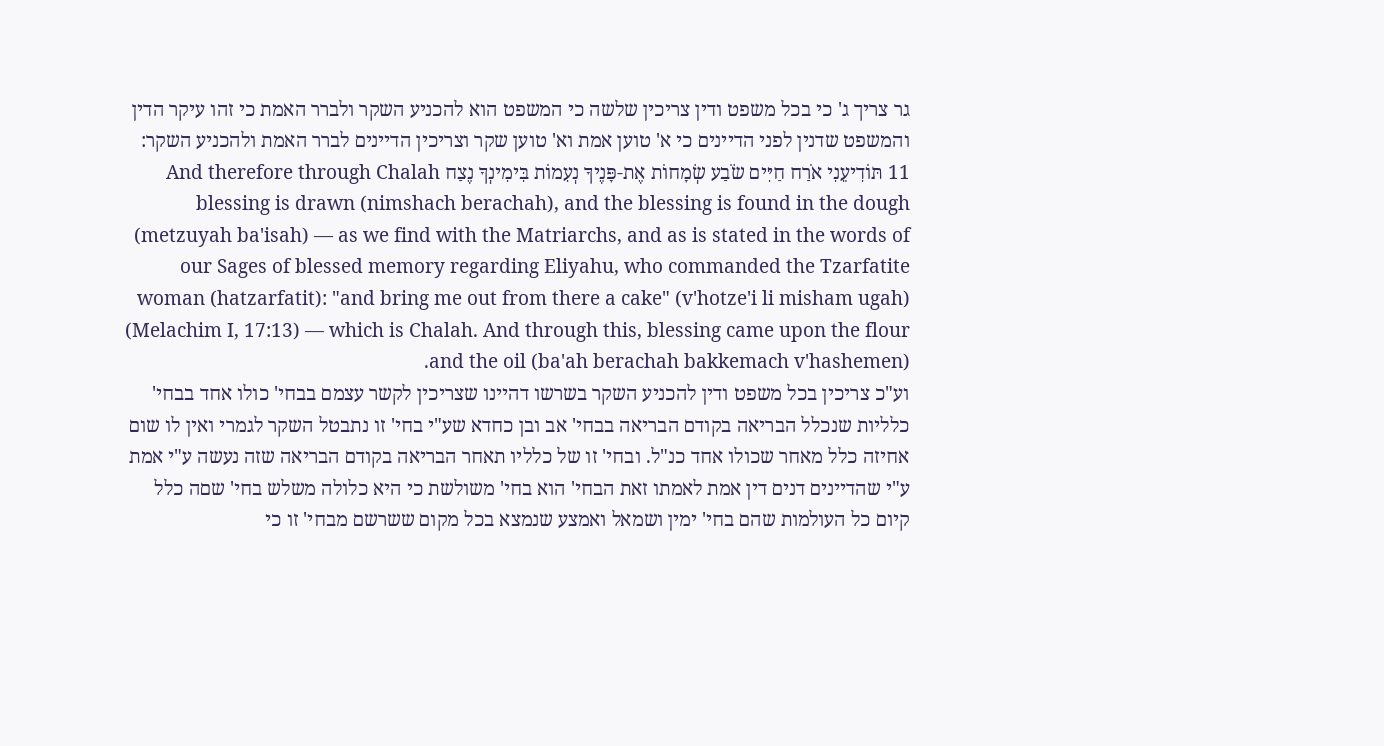גר צריך ג' כי בכל משפט ודין צריכין שלשה כי המשפט הוא להכניע השקר ולברר האמת כי זהו עיקר הדין והמשפט שדנין לפני הדיינים כי א' טוען אמת וא' טוען שקר וצריכין הדיינים לברר האמת ולהכניע השקר:
11 תּוֹדִיעֵנִי אֹרַח חַיִּים שֹׂבַע שְׂמָחוֹת אֶת-פָּנֶיךָ נְעִמוֹת בִּימִינְךָ נֶצַח And therefore through Chalah blessing is drawn (nimshach berachah), and the blessing is found in the dough (metzuyah ba'isah) — as we find with the Matriarchs, and as is stated in the words of our Sages of blessed memory regarding Eliyahu, who commanded the Tzarfatite woman (hatzarfatit): "and bring me out from there a cake" (v'hotze'i li misham ugah) (Melachim I, 17:13) — which is Chalah. And through this, blessing came upon the flour and the oil (ba'ah berachah bakkemach v'hashemen).
וע"כ צריכין בכל משפט ודין להכניע השקר בשרשו דהיינו שצריכין לקשר עצמם בבחי' כולו אחד בבחי' כלליות שנכלל הבריאה בקודם הבריאה בבחי' אב ובן כחדא שע"י בחי' זו נתבטל השקר לגמרי ואין לו שום אחיזה כלל מאחר שכולו אחד כנ"ל. ובחי' זו של כלליו תאחר הבריאה בקודם הבריאה שזה נעשה ע"י אמת ע"י שהדיינים דנים דין אמת לאמתו זאת הבחי' הוא בחי' משולשת כי היא כלולה משלש בחי' שםה כלל קיום כל העולמות שהם בחי' ימין ושמאל ואמצע שנמצא בכל מקום ששרשם מבחי' זו כי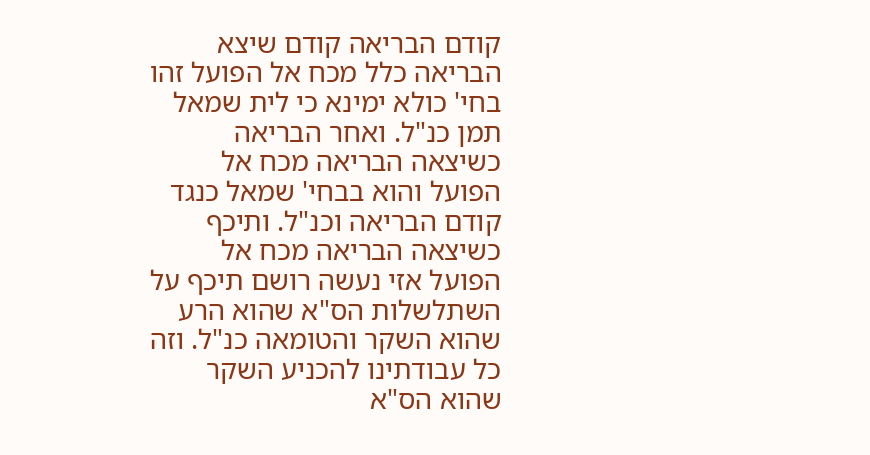קודם הבריאה קודם שיצא הבריאה כלל מכח אל הפועל זהו בחי' כולא ימינא כי לית שמאל תמן כנ"ל. ואחר הבריאה כשיצאה הבריאה מכח אל הפועל והוא בבחי' שמאל כנגד קודם הבריאה וכנ"ל. ותיכף כשיצאה הבריאה מכח אל הפועל אזי נעשה רושם תיכף על השתלשלות הס"א שהוא הרע שהוא השקר והטומאה כנ"ל. וזה כל עבודתינו להכניע השקר שהוא הס"א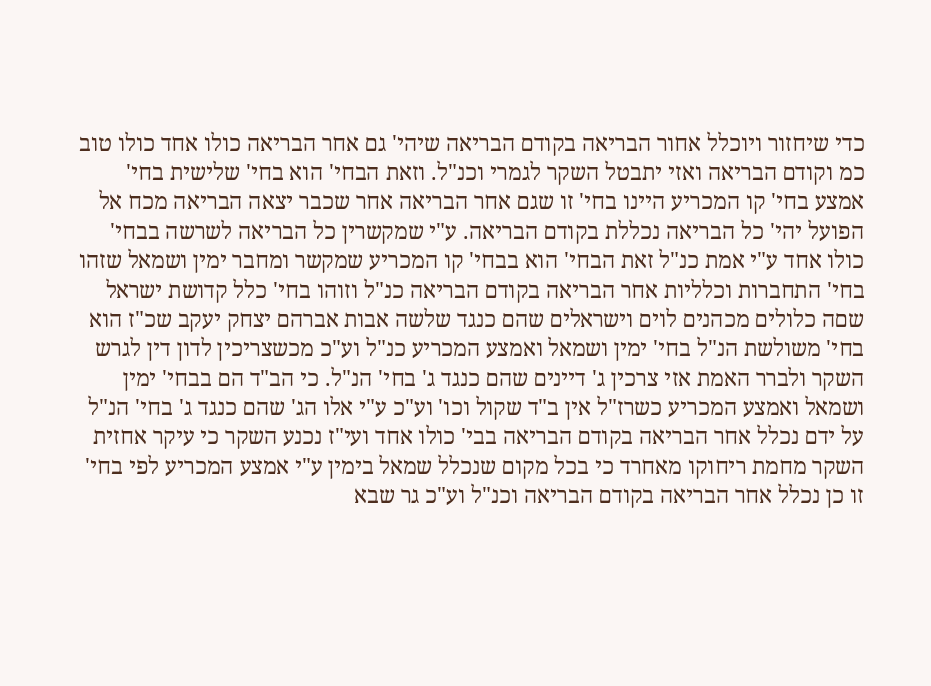כדי שיחזור ויוכלל אחור הבריאה בקודם הבריאה שיהי' גם אחר הבריאה כולו אחד כולו טוב כמ וקודם הבריאה ואזי יתבטל השקר לגמרי וכנ"ל. וזאת הבחי' הוא בחי' שלישית בחי' אמצע בחי' קו המכריע היינו בחי' זו שגם אחר הבריאה אחר שכבר יצאה הבריאה מכח אל הפועל יהי' כל הבריאה נכללת בקודם הבריאה. ע"י שמקשרין כל הבריאה לשרשה בבחי' כולו אחד ע"י אמת כנ"ל זאת הבחי' הוא בבחי' קו המכריע שמקשר ומחבר ימין ושמאל שזהו בחי' התחברות וכלליות אחר הבריאה בקודם הבריאה כנ"ל וזוהו בחי' כלל קדושת ישראל שםה כלולים מכהנים לוים וישראלים שהם כנגד שלשה אבות אברהם יצחק יעקב שכ"ז הוא בחי' משולשת הנ"ל בחי' ימין ושמאל ואמצע המכריע כנ"ל וע"כ מכשצריכין לדון דין לגרש השקר ולברר האמת אזי צרכין ג' דיינים שהם כנגד ג' בחי' הנ"ל. כי הב"ד הם בבחי' ימין ושמאל ואמצע המכריע כשרז"ל אין ב"ד שקול וכו' וע"כ ע"י אלו הג' שהם כנגד ג' בחי' הנ"ל על ידם נכלל אחר הבריאה בקודם הבריאה בבי' כולו אחד ועי"ז נכנע השקר כי עיקר אחזית השקר מחמת ריחוקו מאחרד כי בכל מקום שנכלל שמאל בימין ע"י אמצע המכריע לפי בחי' זו כן נכלל אחר הבריאה בקודם הבריאה וכנ"ל וע"כ גר שבא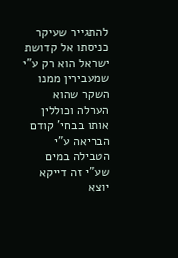להתגייר שעיקר כניסתו אל קדושת ישראל הוא רק ע"י שמעבירין ממנו השקר שהוא הערלה וכוללין אותו בבחי' קודם הבריאה ע"י הטבילה במים שע"י זה דייקא יוצא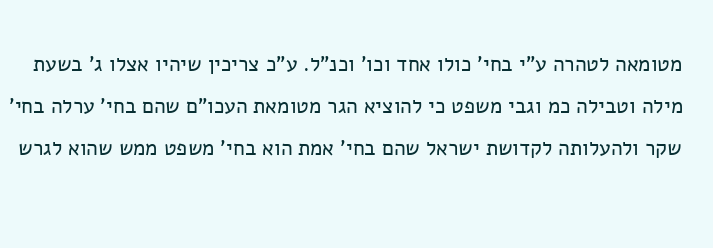מטומאה לטהרה ע"י בחי' כולו אחד וכו' וכנ"ל. ע"כ צריכין שיהיו אצלו ג' בשעת מילה וטבילה כמ וגבי משפט כי להוציא הגר מטומאת העכו"ם שהם בחי' ערלה בחי' שקר ולהעלותה לקדושת ישראל שהם בחי' אמת הוא בחי' משפט ממש שהוא לגרש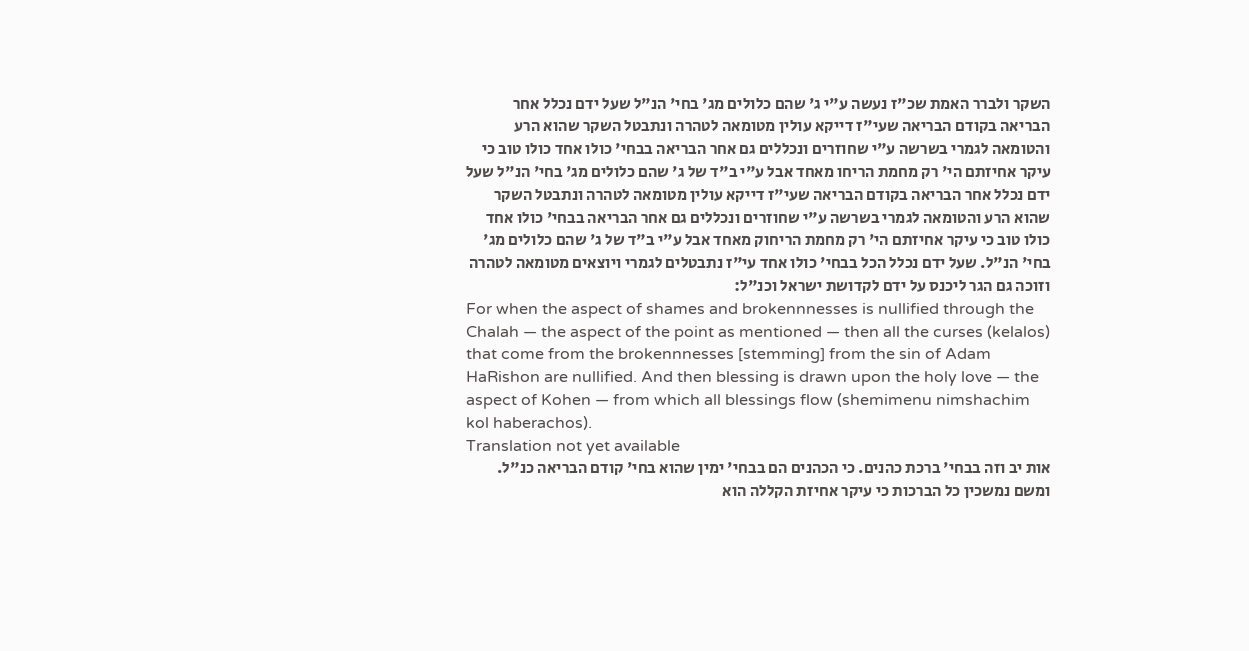השקר ולברר האמת שכ"ז נעשה ע"י ג' שהם כלולים מג' בחי' הנ"ל שעל ידם נכלל אחר הבריאה בקודם הבריאה שעי"ז דייקא עולין מטומאה לטהרה ונתבטל השקר שהוא הרע והטומאה לגמרי בשרשה ע"י שחוזרים ונכללים גם אחר הבריאה בבחי' כולו אחד כולו טוב כי עיקר אחיזתם הי' רק מחמת הריחו מאחד אבל ע"י ב"ד של ג' שהם כלולים מג' בחי' הנ"ל שעל ידם נכלל אחר הבריאה בקודם הבריאה שעי"ז דייקא עולין מטומאה לטהרה ונתבטל השקר שהוא הרע והטומאה לגמרי בשרשה ע"י שחוזרים ונכללים גם אחר הבריאה בבחי' כולו אחד כולו טוב כי עיקר אחיזתם הי' רק מחמת הריחוק מאחד אבל ע"י ב"ד של ג' שהם כלולים מג' בחי' הנ"ל. שעל ידם נכלל הכל בבחי' כולו אחד עי"ז נתבטלים לגמרי ויוצאים מטומאה לטהרה וזוכה גם הגר ליכנס על ידם לקדושת ישראל וכנ"ל:
For when the aspect of shames and brokennnesses is nullified through the Chalah — the aspect of the point as mentioned — then all the curses (kelalos) that come from the brokennnesses [stemming] from the sin of Adam HaRishon are nullified. And then blessing is drawn upon the holy love — the aspect of Kohen — from which all blessings flow (shemimenu nimshachim kol haberachos).
Translation not yet available
אות יב וזה בבחי' ברכת כהנים. כי הכהנים הם בבחי' ימין שהוא בחי' קודם הבריאה כנ"ל. ומשם נמשכין כל הברכות כי עיקר אחיזת הקללה הוא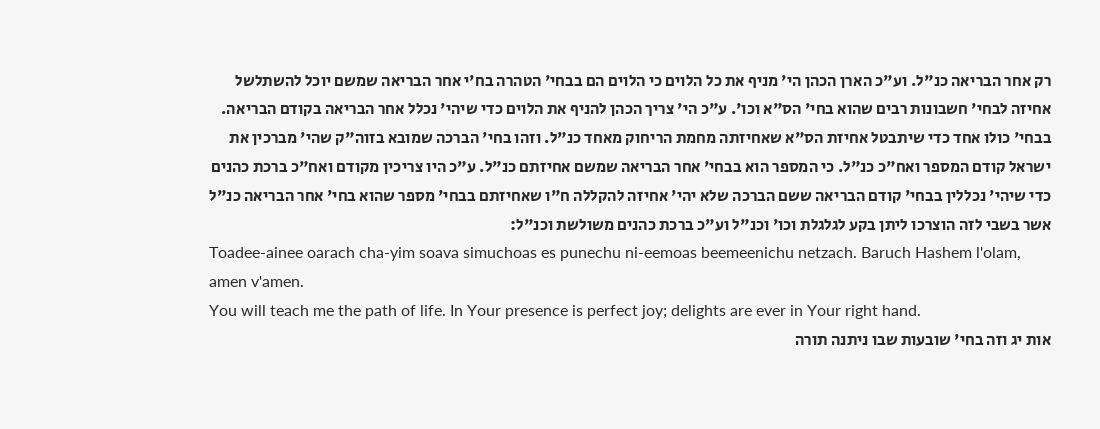רק אחר הבריאה כנ"ל. וע"כ הארן הכהן הי' מניף את כל הלוים כי הלוים הם בבחי' הטהרה בח'י אחר הבריאה שמשם יוכל להשתלשל אחיזה לבחי' חשבונות רבים שהוא בחי' הס"א וכו'. ע"כ הי' צריך הכהן להניף את הלוים כדי שיהי' נכלל אחר הבריאה בקודם הבריאה. בבחי' כולו אחד כדי שיתבטל אחיזת הס"א שאחיזתה מחמת הריחוק מאחד כנ"ל. וזהו בחי' הברכה שמובא בזוה"ק שהי' מברכין את ישראל קודם המספר ואח"כ כנ"ל. כי המספר הוא בבחי' אחר הבריאה שמשם אחיזתם כנ"ל. ע"כ היו צריכין מקודם ואח"כ ברכת כהנים כדי שיהי' נכללין בבחי' קודם הבריאה ששם הברכה שלא יהי' אחיזה להקללה ח"ו שאחיזתם בבחי' מספר שהוא בחי' אחר הבריאה כנ"ל אשר בשבי לזה הוצרכו ליתן בקע לגלגלת וכו' וכנ"ל וע"כ ברכת כהנים משולשת וכנ"ל:
Toadee-ainee oarach cha-yim soava simuchoas es punechu ni-eemoas beemeenichu netzach. Baruch Hashem l'olam, amen v'amen.
You will teach me the path of life. In Your presence is perfect joy; delights are ever in Your right hand.
אות יג וזה בחי' שובעות שבו ניתנה תורה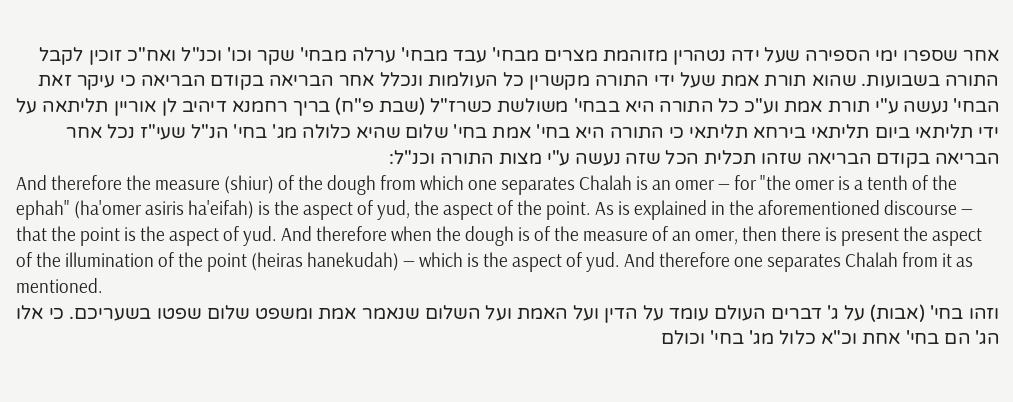אחר שספרו ימי הספירה שעל ידה נטהרין מזוהמת מצרים מבחי' עבד מבחי' ערלה מבחי' שקר וכו' וכנ"ל ואח"כ זוכין לקבל התורה בשבועות. שהוא תורת אמת שעל ידי התורה מקשרין כל העולמות ונכלל אחר הבריאה בקודם הבריאה כי עיקר זאת הבחי' נעשה ע"י תורת אמת וע"כ כל התורה היא בבחי' משולשת כשרז"ל (שבת פ"ח) בריך רחמנא דיהיב לן אוריין תליתאה על ידי תליתאי ביום תליתאי בירחא תליתאי כי התורה היא בחי' אמת בחי' שלום שהיא כלולה מג' בחי' הנ"ל שעי"ז נכל אחר הבריאה בקודם הבריאה שזהו תכלית הכל שזה נעשה ע"י מצות התורה וכנ"ל:
And therefore the measure (shiur) of the dough from which one separates Chalah is an omer — for "the omer is a tenth of the ephah" (ha'omer asiris ha'eifah) is the aspect of yud, the aspect of the point. As is explained in the aforementioned discourse — that the point is the aspect of yud. And therefore when the dough is of the measure of an omer, then there is present the aspect of the illumination of the point (heiras hanekudah) — which is the aspect of yud. And therefore one separates Chalah from it as mentioned.
וזהו בחי' (אבות) על ג' דברים העולם עומד על הדין ועל האמת ועל השלום שנאמר אמת ומשפט שלום שפטו בשעריכם. כי אלו הג' הם בחי' אחת וכ"א כלול מג' בחי' וכולם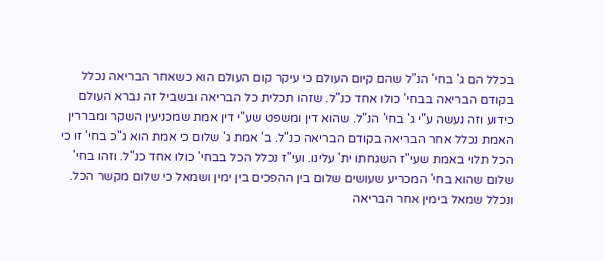בכלל הם ג' בחי' הנ"ל שהם קיום העולם כי עיקר קום העולם הוא כשאחר הבריאה נכלל בקודם הבריאה בבחי' כולו אחד כנ"ל. שזהו תכלית כל הבריאה ובשביל זה נברא העולם כידוע וזה נעשה ע"י ג' בחי' הנ"ל. שהוא דין ומשפט שע"י דין אמת שמכניעין השקר ומבררין האמת נכלל אחר הבריאה בקודם הבריאה כנ"ל. ב' אמת ג' שלום כי אמת הוא ג"כ בחי' זו כי הכל תלוי באמת שעי"ז השגחתו ית' עלינו. ועי"ז נכלל הכל בבחי' כולו אחד כנ"ל. וזהו בחי' שלום שהוא בחי' המכריע שעושים שלום בין ההפכים בין ימין ושמאל כי שלום מקשר הכל. ונכלל שמאל בימין אחר הבריאה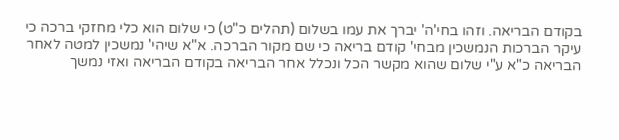בקודם הבריאה. וזהו בחי'ה' יברך את עמו בשלום (תהלים כ"ט) כי שלום הוא כלי מחזקי ברכה כי עיקר הברכות הנמשכין מבחי' קודם בריאה כי שם מקור הברכה. א"א שיהי' נמשכין למטה לאחר הבריאה כ"א ע"י שלום שהוא מקשר הכל ונכלל אחר הבריאה בקודם הבריאה ואזי נמשך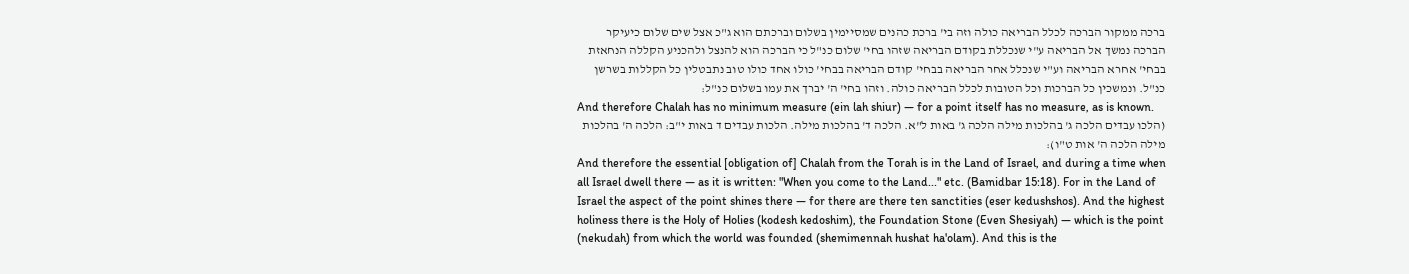ברכה ממקור הברכה לכלל הבריאה כולה וזה בי' ברכת כהנים שמסיימין בשלום וברכתם הוא ג"כ אצל שים שלום כיעיקר הברכה נמשך אל הבריאה ע"י שנכללת בקודם הבריאה שזהו בחי' שלום כנ"ל כי הברכה הוא להנצל ולהכניע הקללה הנחאזת בבחי' אחרא הבריאה וע"י שנכלל אחר הבריאה בבחי' קודם הבריאה בבחי' כולו אחד כולו טוב נתבטלין כל הקללות בשרשן כנ"ל. ונמשכין כל הברכות וכל הטובות לכלל הבריאה כולה. וזהו בחי' ה' יברך את עמו בשלום כנ"ל:
And therefore Chalah has no minimum measure (ein lah shiur) — for a point itself has no measure, as is known.
(הלכו עבדים הלכה ג' בהלכות מילה הלכה ג' באות ל"א. הלכה ד' בהלכות מילה. הלכות עבדים ד באות י"ב: הלכה ה' בהלכות מילה הלכה ה' אות ט"ו):
And therefore the essential [obligation of] Chalah from the Torah is in the Land of Israel, and during a time when all Israel dwell there — as it is written: "When you come to the Land..." etc. (Bamidbar 15:18). For in the Land of Israel the aspect of the point shines there — for there are there ten sanctities (eser kedushshos). And the highest holiness there is the Holy of Holies (kodesh kedoshim), the Foundation Stone (Even Shesiyah) — which is the point (nekudah) from which the world was founded (shemimennah hushat ha'olam). And this is the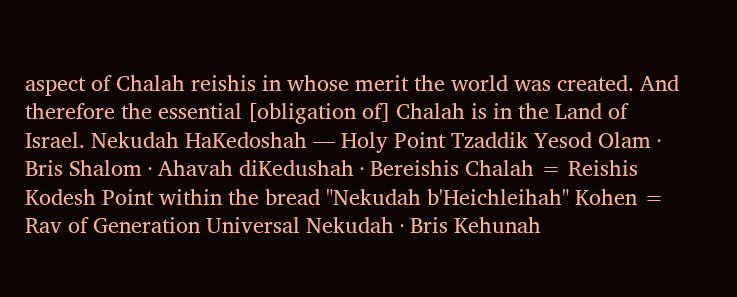aspect of Chalah reishis in whose merit the world was created. And therefore the essential [obligation of] Chalah is in the Land of Israel. Nekudah HaKedoshah — Holy Point Tzaddik Yesod Olam · Bris Shalom · Ahavah diKedushah · Bereishis Chalah = Reishis Kodesh Point within the bread "Nekudah b'Heichleihah" Kohen = Rav of Generation Universal Nekudah · Bris Kehunah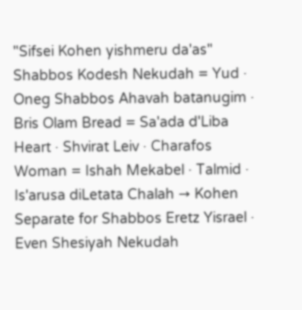"Sifsei Kohen yishmeru da'as" Shabbos Kodesh Nekudah = Yud · Oneg Shabbos Ahavah batanugim · Bris Olam Bread = Sa'ada d'Liba Heart · Shvirat Leiv · Charafos Woman = Ishah Mekabel · Talmid · Is'arusa diLetata Chalah → Kohen Separate for Shabbos Eretz Yisrael · Even Shesiyah Nekudah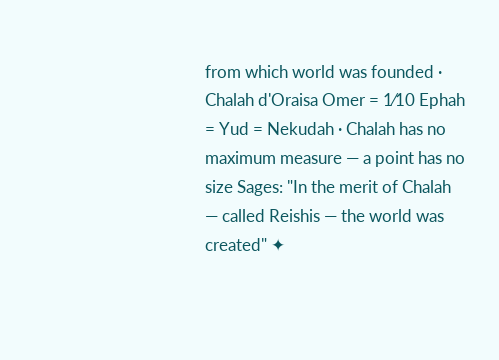from which world was founded · Chalah d'Oraisa Omer = 1⁄10 Ephah = Yud = Nekudah · Chalah has no maximum measure — a point has no size Sages: "In the merit of Chalah — called Reishis — the world was created" ✦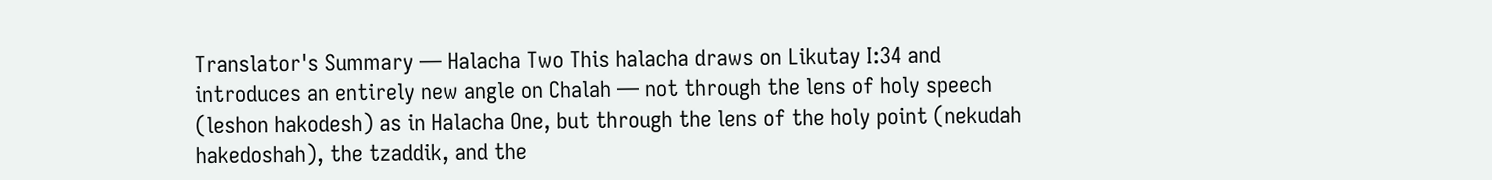Translator's Summary — Halacha Two This halacha draws on Likutay I:34 and introduces an entirely new angle on Chalah — not through the lens of holy speech (leshon hakodesh) as in Halacha One, but through the lens of the holy point (nekudah hakedoshah), the tzaddik, and the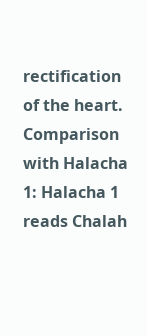rectification of the heart. Comparison with Halacha 1: Halacha 1 reads Chalah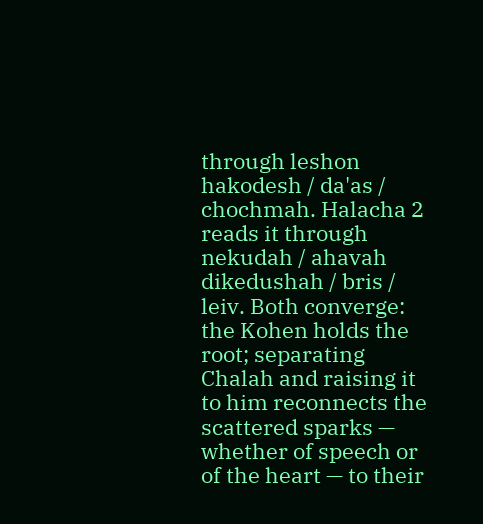through leshon hakodesh / da'as / chochmah. Halacha 2 reads it through nekudah / ahavah dikedushah / bris / leiv. Both converge: the Kohen holds the root; separating Chalah and raising it to him reconnects the scattered sparks — whether of speech or of the heart — to their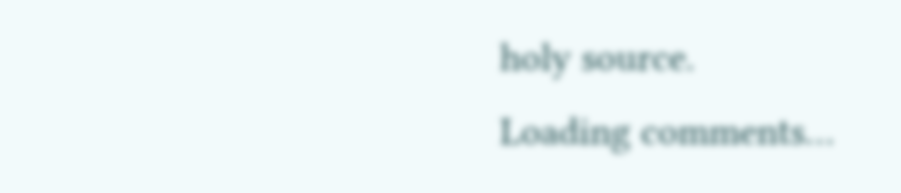holy source.
Loading comments…